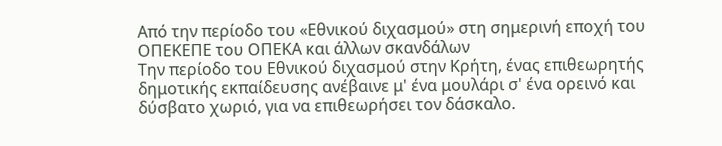Από την περίοδο του «Εθνικού διχασμού» στη σημερινή εποχή του ΟΠΕΚΕΠΕ του ΟΠΕΚΑ και άλλων σκανδάλων
Την περίοδο του Εθνικού διχασμού στην Κρήτη, ένας επιθεωρητής δημοτικής εκπαίδευσης ανέβαινε μ' ένα μουλάρι σ' ένα ορεινό και δύσβατο χωριό, για να επιθεωρήσει τον δάσκαλο.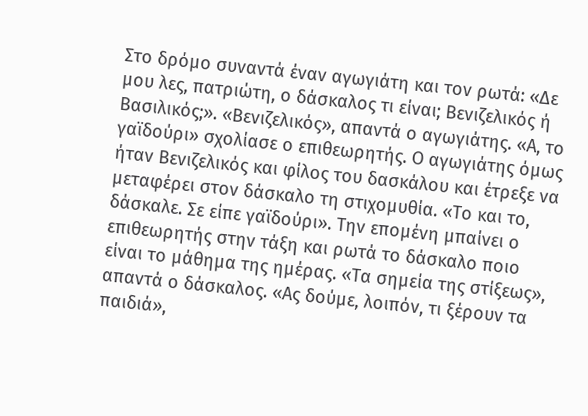Στο δρόμο συναντά έναν αγωγιάτη και τον ρωτά: «Δε μου λες, πατριώτη, ο δάσκαλος τι είναι; Βενιζελικός ή Bασιλικός;». «Βενιζελικός», απαντά ο αγωγιάτης. «Α, το γαϊδούρι» σχολίασε ο επιθεωρητής. Ο αγωγιάτης όμως ήταν Βενιζελικός και φίλος του δασκάλου και έτρεξε να μεταφέρει στον δάσκαλο τη στιχομυθία. «Το και το, δάσκαλε. Σε είπε γαϊδούρι». Την επομένη μπαίνει ο επιθεωρητής στην τάξη και ρωτά το δάσκαλο ποιο είναι το μάθημα της ημέρας. «Τα σημεία της στίξεως», απαντά ο δάσκαλος. «Ας δούμε, λοιπόν, τι ξέρουν τα παιδιά»,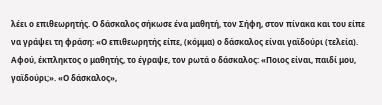λέει ο επιθεωρητής. Ο δάσκαλος σήκωσε ένα μαθητή, τον Σήφη, στον πίνακα και του είπε να γράψει τη φράση: «Ο επιθεωρητής είπε, (κόμμα) ο δάσκαλος είναι γαϊδούρι (τελεία). Αφού, έκπληκτος ο μαθητής, το έγραψε, τον ρωτά ο δάσκαλος: «Ποιος είναι, παιδί μου, γαϊδούρι;». «Ο δάσκαλος»,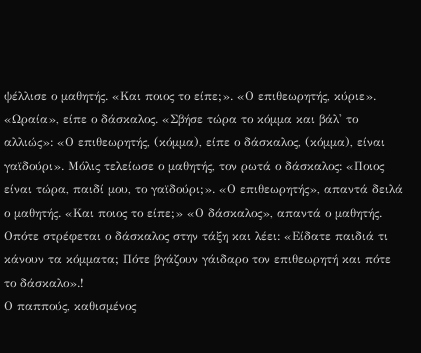ψέλλισε ο μαθητής. «Και ποιος το είπε;». «Ο επιθεωρητής, κύριε». «Ωραία», είπε ο δάσκαλος. «Σβήσε τώρα το κόμμα και βάλ' το αλλιώς»: «Ο επιθεωρητής, (κόμμα), είπε ο δάσκαλος, (κόμμα), είναι γαϊδούρι». Μόλις τελείωσε ο μαθητής, τον ρωτά ο δάσκαλος: «Ποιος είναι τώρα, παιδί μου, το γαϊδούρι;». «Ο επιθεωρητής», απαντά δειλά ο μαθητής. «Και ποιος το είπε;» «Ο δάσκαλος», απαντά ο μαθητής. Οπότε στρέφεται ο δάσκαλος στην τάξη και λέει: «Είδατε παιδιά τι κάνουν τα κόμματα; Πότε βγάζουν γάιδαρο τον επιθεωρητή και πότε το δάσκαλο».!
Ο παππούς, καθισμένος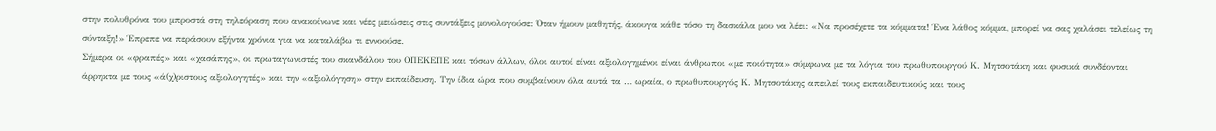στην πολυθρόνα του μπροστά στη τηλεόραση που ανακοίνωνε και νέες μειώσεις στις συντάξεις μονολογούσε: Όταν ήμουν μαθητής, άκουγα κάθε τόσο τη δασκάλα μου να λέει: «Να προσέχετε τα κόμματα! Ένα λάθος κόμμα, μπορεί να σας χαλάσει τελείως τη σύνταξη!» Έπρεπε να περάσουν εξήντα χρόνια για να καταλάβω τι εννοούσε.
Σήμερα οι «φραπές» και «χασάπης», οι πρωταγωνιστές του σκανδάλου του ΟΠΕΚΕΠΕ και τόσων άλλων, όλοι αυτοί είναι αξιολογημένοι είναι άνθρωποι «με ποιότητα» σύμφωνα με τα λόγια του πρωθυπουργού Κ. Μητσοτάκη και φυσικά συνδέονται άρρηκτα με τους «ά(χ)ριστους αξιολογητές» και την «αξιολόγηση» στην εκπαίδευση. Την ίδια ώρα που συμβαίνουν όλα αυτά τα … ωραία, ο πρωθυπουργός Κ. Μητσοτάκης απειλεί τους εκπαιδευτικούς και τους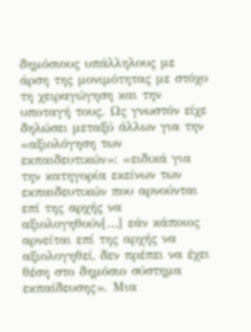δημόσιους υπάλληλους με άρση της μονιμότητας με στόχο τη χειραγώγηση και την υποταγή τους. Ως γνωστόν είχε δηλώσει μεταξύ άλλων για την «αξιολόγηση των εκπαιδευτικών»: «ειδικά για την κατηγορία εκείνων των εκπαιδευτικών που αρνούνται επί της αρχής να αξιολογηθούν[…] εάν κάποιος αρνείται επί της αρχής να αξιολογηθεί, δεν πρέπει να έχει θέση στο δημόσιο σύστημα εκπαίδευσης». Μια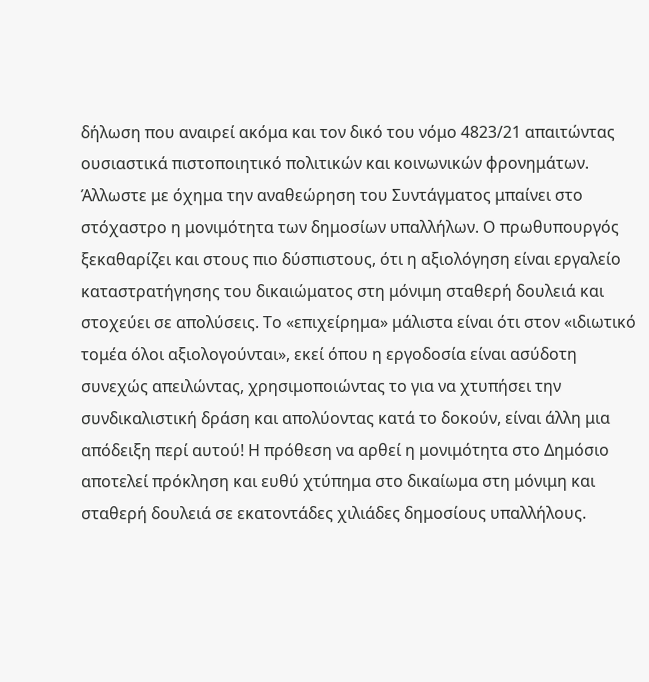δήλωση που αναιρεί ακόμα και τον δικό του νόμο 4823/21 απαιτώντας ουσιαστικά πιστοποιητικό πολιτικών και κοινωνικών φρονημάτων. Άλλωστε με όχημα την αναθεώρηση του Συντάγματος μπαίνει στο στόχαστρο η μονιμότητα των δημοσίων υπαλλήλων. Ο πρωθυπουργός ξεκαθαρίζει και στους πιο δύσπιστους, ότι η αξιολόγηση είναι εργαλείο καταστρατήγησης του δικαιώματος στη μόνιμη σταθερή δουλειά και στοχεύει σε απολύσεις. Το «επιχείρημα» μάλιστα είναι ότι στον «ιδιωτικό τομέα όλοι αξιολογούνται», εκεί όπου η εργοδοσία είναι ασύδοτη συνεχώς απειλώντας, χρησιμοποιώντας το για να χτυπήσει την συνδικαλιστική δράση και απολύοντας κατά το δοκούν, είναι άλλη μια απόδειξη περί αυτού! Η πρόθεση να αρθεί η μονιμότητα στο Δημόσιο αποτελεί πρόκληση και ευθύ χτύπημα στο δικαίωμα στη μόνιμη και σταθερή δουλειά σε εκατοντάδες χιλιάδες δημοσίους υπαλλήλους.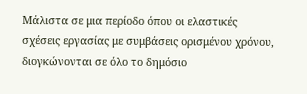Μάλιστα σε μια περίοδο όπου οι ελαστικές σχέσεις εργασίας με συμβάσεις ορισμένου χρόνου, διογκώνονται σε όλο το δημόσιο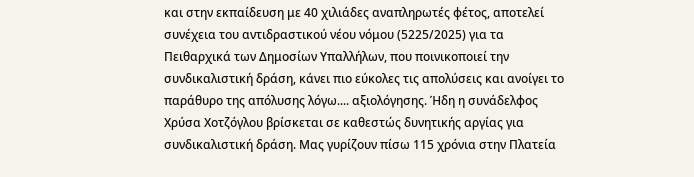και στην εκπαίδευση με 40 χιλιάδες αναπληρωτές φέτος, αποτελεί συνέχεια του αντιδραστικού νέου νόμου (5225/2025) για τα Πειθαρχικά των Δημοσίων Υπαλλήλων, που ποινικοποιεί την συνδικαλιστική δράση, κάνει πιο εύκολες τις απολύσεις και ανοίγει το παράθυρο της απόλυσης λόγω.... αξιολόγησης. Ήδη η συνάδελφος Χρύσα Χοτζόγλου βρίσκεται σε καθεστώς δυνητικής αργίας για συνδικαλιστική δράση. Μας γυρίζουν πίσω 115 χρόνια στην Πλατεία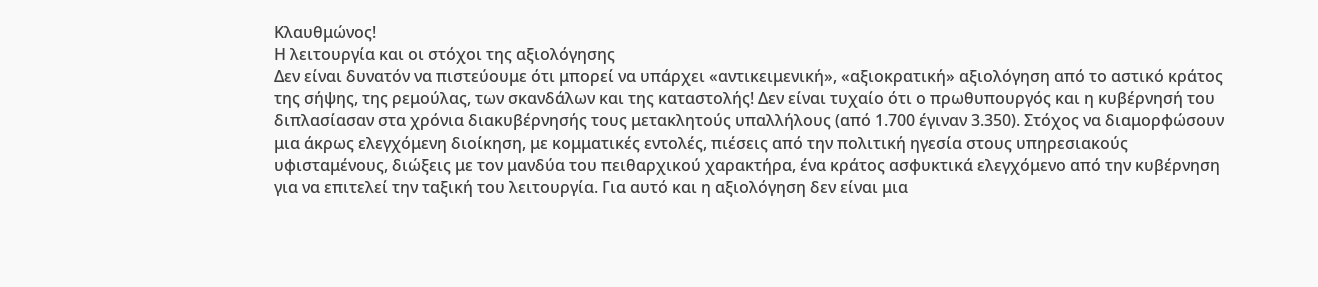Κλαυθμώνος!
Η λειτουργία και οι στόχοι της αξιολόγησης
Δεν είναι δυνατόν να πιστεύουμε ότι μπορεί να υπάρχει «αντικειμενική», «αξιοκρατική» αξιολόγηση από το αστικό κράτος της σήψης, της ρεμούλας, των σκανδάλων και της καταστολής! Δεν είναι τυχαίο ότι ο πρωθυπουργός και η κυβέρνησή του διπλασίασαν στα χρόνια διακυβέρνησής τους μετακλητούς υπαλλήλους (από 1.700 έγιναν 3.350). Στόχος να διαμορφώσουν μια άκρως ελεγχόμενη διοίκηση, με κομματικές εντολές, πιέσεις από την πολιτική ηγεσία στους υπηρεσιακούς υφισταμένους, διώξεις με τον μανδύα του πειθαρχικού χαρακτήρα, ένα κράτος ασφυκτικά ελεγχόμενο από την κυβέρνηση για να επιτελεί την ταξική του λειτουργία. Για αυτό και η αξιολόγηση δεν είναι μια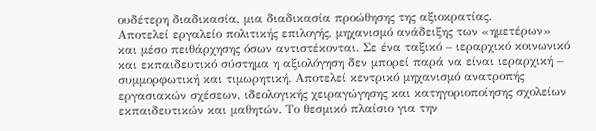ουδέτερη διαδικασία, μια διαδικασία προώθησης της αξιοκρατίας.
Αποτελεί εργαλείο πολιτικής επιλογής, μηχανισμό ανάδειξης των «ημετέρων» και μέσο πειθάρχησης όσων αντιστέκονται. Σε ένα ταξικό – ιεραρχικό κοινωνικό και εκπαιδευτικό σύστημα η αξιολόγηση δεν μπορεί παρά να είναι ιεραρχική – συμμορφωτική και τιμωρητική. Αποτελεί κεντρικό μηχανισμό ανατροπής εργασιακών σχέσεων, ιδεολογικής χειραγώγησης και κατηγοριοποίησης σχολείων εκπαιδευτικών και μαθητών. Το θεσμικό πλαίσιο για την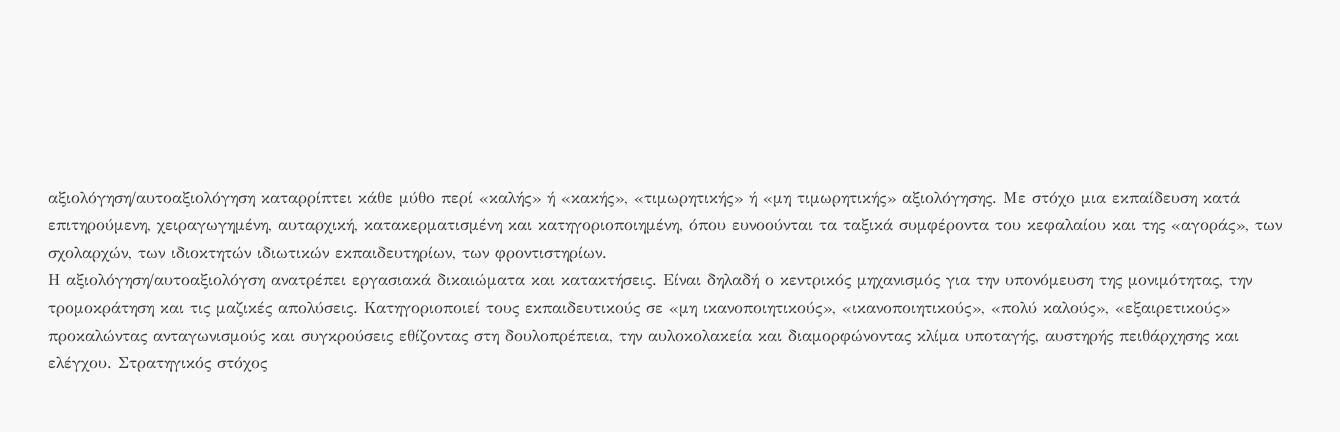αξιολόγηση/αυτοαξιολόγηση καταρρίπτει κάθε μύθο περί «καλής» ή «κακής», «τιμωρητικής» ή «μη τιμωρητικής» αξιολόγησης. Με στόχο μια εκπαίδευση κατά επιτηρούμενη, χειραγωγημένη, αυταρχική, κατακερματισμένη και κατηγοριοποιημένη, όπου ευνοούνται τα ταξικά συμφέροντα του κεφαλαίου και της «αγοράς», των σχολαρχών, των ιδιοκτητών ιδιωτικών εκπαιδευτηρίων, των φροντιστηρίων.
Η αξιολόγηση/αυτοαξιολόγση ανατρέπει εργασιακά δικαιώματα και κατακτήσεις. Είναι δηλαδή ο κεντρικός μηχανισμός για την υπονόμευση της μονιμότητας, την τρομοκράτηση και τις μαζικές απολύσεις. Κατηγοριοποιεί τους εκπαιδευτικούς σε «μη ικανοποιητικούς», «ικανοποιητικούς», «πολύ καλούς», «εξαιρετικούς» προκαλώντας ανταγωνισμούς και συγκρούσεις εθίζοντας στη δουλοπρέπεια, την αυλοκολακεία και διαμορφώνοντας κλίμα υποταγής, αυστηρής πειθάρχησης και ελέγχου. Στρατηγικός στόχος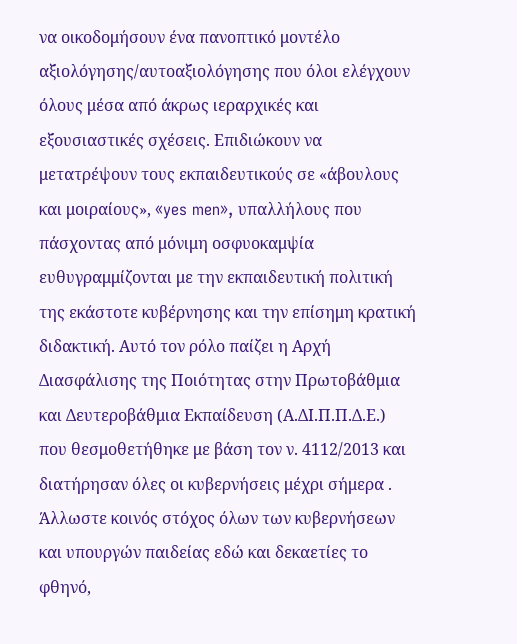να οικοδομήσουν ένα πανοπτικό μοντέλο αξιολόγησης/αυτοαξιολόγησης που όλοι ελέγχουν όλους μέσα από άκρως ιεραρχικές και εξουσιαστικές σχέσεις. Επιδιώκουν να μετατρέψουν τους εκπαιδευτικούς σε «άβουλους και μοιραίους», «yes men», υπαλλήλους που πάσχοντας από μόνιμη οσφυοκαμψία ευθυγραμμίζονται με την εκπαιδευτική πολιτική της εκάστοτε κυβέρνησης και την επίσημη κρατική διδακτική. Αυτό τον ρόλο παίζει η Αρχή Διασφάλισης της Ποιότητας στην Πρωτοβάθμια και Δευτεροβάθμια Εκπαίδευση (Α.ΔΙ.Π.Π.Δ.Ε.) που θεσμοθετήθηκε με βάση τον ν. 4112/2013 και διατήρησαν όλες οι κυβερνήσεις μέχρι σήμερα . Άλλωστε κοινός στόχος όλων των κυβερνήσεων και υπουργών παιδείας εδώ και δεκαετίες το φθηνό,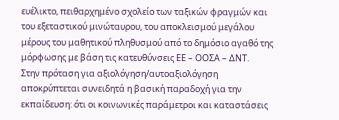ευέλικτο, πειθαρχημένο σχολείο των ταξικών φραγμών και του εξεταστικού μινώταυρου, του αποκλεισμού μεγάλου μέρους του μαθητικού πληθυσμού από το δημόσιο αγαθό της μόρφωσης με βάση τις κατευθύνσεις ΕΕ – ΟΟΣΑ – ΔΝΤ.
Στην πρόταση για αξιολόγηση/αυτοαξιολόγηση αποκρύπτεται συνειδητά η βασική παραδοχή για την εκπαίδευση: ότι οι κοινωνικές παράμετροι και καταστάσεις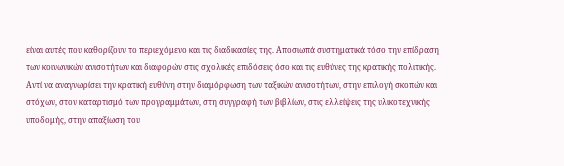είναι αυτές που καθορίζουν το περιεχόμενο και τις διαδικασίες της. Αποσιωπά συστηματικά τόσο την επίδραση των κοινωνικών ανισοτήτων και διαφορών στις σχολικές επιδόσεις όσο και τις ευθύνες της κρατικής πολιτικής. Αντί να αναγνωρίσει την κρατική ευθύνη στην διαμόρφωση των ταξικών ανισοτήτων, στην επιλογή σκοπών και στόχων, στον καταρτισμό των προγραμμάτων, στη συγγραφή των βιβλίων, στις ελλείψεις της υλικοτεχνικής υποδομής, στην απαξίωση του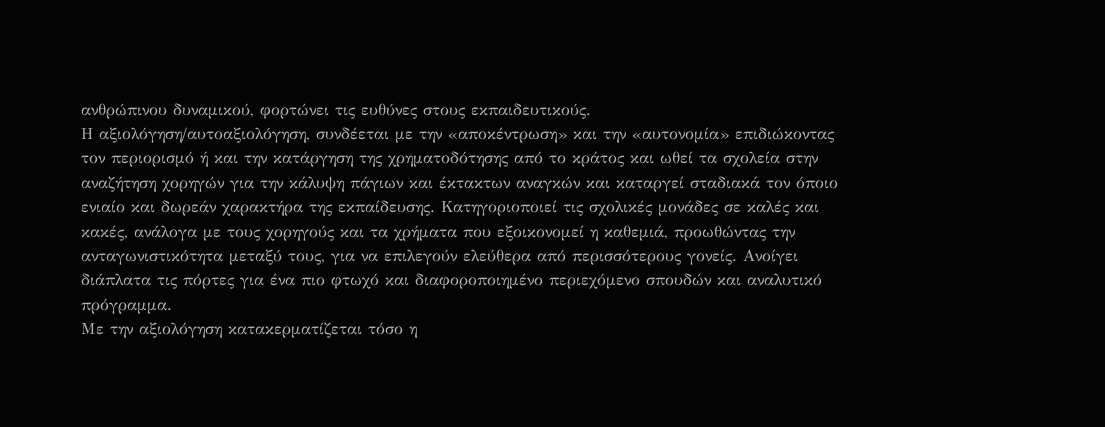ανθρώπινου δυναμικού, φορτώνει τις ευθύνες στους εκπαιδευτικούς.
Η αξιολόγηση/αυτοαξιολόγηση, συνδέεται με την «αποκέντρωση» και την «αυτονομία» επιδιώκοντας τον περιορισμό ή και την κατάργηση της χρηματοδότησης από το κράτος και ωθεί τα σχολεία στην αναζήτηση χορηγών για την κάλυψη πάγιων και έκτακτων αναγκών και καταργεί σταδιακά τον όποιο ενιαίο και δωρεάν χαρακτήρα της εκπαίδευσης. Κατηγοριοποιεί τις σχολικές μονάδες σε καλές και κακές, ανάλογα με τους χορηγούς και τα χρήματα που εξοικονομεί η καθεμιά, προωθώντας την ανταγωνιστικότητα μεταξύ τους, για να επιλεγούν ελεύθερα από περισσότερους γονείς. Ανοίγει διάπλατα τις πόρτες για ένα πιο φτωχό και διαφοροποιημένο περιεχόμενο σπουδών και αναλυτικό πρόγραμμα.
Με την αξιολόγηση κατακερματίζεται τόσο η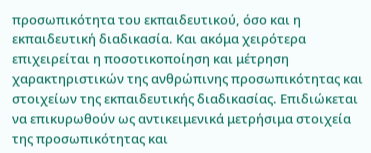προσωπικότητα του εκπαιδευτικού, όσο και η εκπαιδευτική διαδικασία. Και ακόμα χειρότερα επιχειρείται η ποσοτικοποίηση και μέτρηση χαρακτηριστικών της ανθρώπινης προσωπικότητας και στοιχείων της εκπαιδευτικής διαδικασίας. Επιδιώκεται να επικυρωθούν ως αντικειμενικά μετρήσιμα στοιχεία της προσωπικότητας και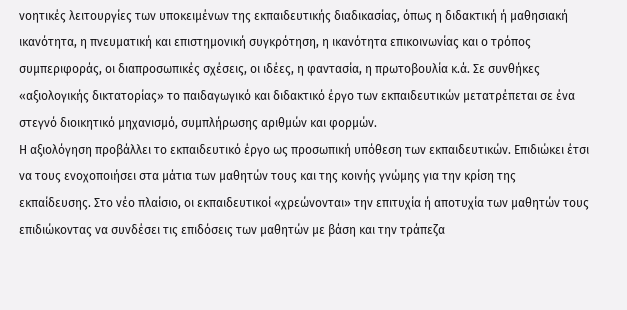νοητικές λειτουργίες των υποκειμένων της εκπαιδευτικής διαδικασίας, όπως η διδακτική ή μαθησιακή ικανότητα, η πνευματική και επιστημονική συγκρότηση, η ικανότητα επικοινωνίας και ο τρόπος συμπεριφοράς, οι διαπροσωπικές σχέσεις, οι ιδέες, η φαντασία, η πρωτοβουλία κ.ά. Σε συνθήκες «αξιολογικής δικτατορίας» το παιδαγωγικό και διδακτικό έργο των εκπαιδευτικών μετατρέπεται σε ένα στεγνό διοικητικό μηχανισμό, συμπλήρωσης αριθμών και φορμών.
Η αξιολόγηση προβάλλει το εκπαιδευτικό έργο ως προσωπική υπόθεση των εκπαιδευτικών. Επιδιώκει έτσι να τους ενοχοποιήσει στα μάτια των μαθητών τους και της κοινής γνώμης για την κρίση της εκπαίδευσης. Στο νέο πλαίσιο, οι εκπαιδευτικοί «χρεώνονται» την επιτυχία ή αποτυχία των μαθητών τους επιδιώκοντας να συνδέσει τις επιδόσεις των μαθητών με βάση και την τράπεζα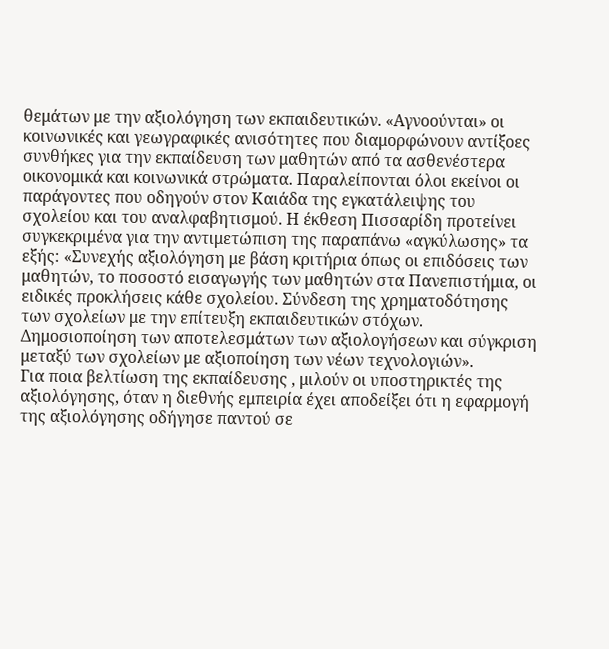θεμάτων με την αξιολόγηση των εκπαιδευτικών. «Αγνοούνται» οι κοινωνικές και γεωγραφικές ανισότητες που διαμορφώνουν αντίξοες συνθήκες για την εκπαίδευση των μαθητών από τα ασθενέστερα οικονομικά και κοινωνικά στρώματα. Παραλείπονται όλοι εκείνοι οι παράγοντες που οδηγούν στον Καιάδα της εγκατάλειψης του σχολείου και του αναλφαβητισμού. Η έκθεση Πισσαρίδη προτείνει συγκεκριμένα για την αντιμετώπιση της παραπάνω «αγκύλωσης» τα εξής: «Συνεχής αξιολόγηση με βάση κριτήρια όπως οι επιδόσεις των μαθητών, το ποσοστό εισαγωγής των μαθητών στα Πανεπιστήμια, οι ειδικές προκλήσεις κάθε σχολείου. Σύνδεση της χρηματοδότησης των σχολείων με την επίτευξη εκπαιδευτικών στόχων. Δημοσιοποίηση των αποτελεσμάτων των αξιολογήσεων και σύγκριση μεταξύ των σχολείων με αξιοποίηση των νέων τεχνολογιών».
Για ποια βελτίωση της εκπαίδευσης , μιλούν οι υποστηρικτές της αξιολόγησης, όταν η διεθνής εμπειρία έχει αποδείξει ότι η εφαρμογή της αξιολόγησης οδήγησε παντού σε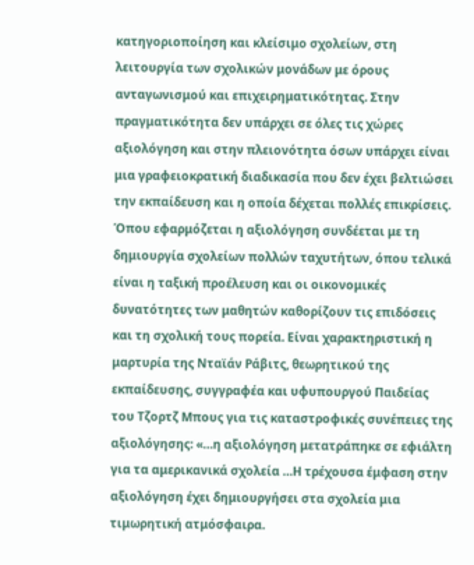κατηγοριοποίηση και κλείσιμο σχολείων, στη λειτουργία των σχολικών μονάδων με όρους ανταγωνισμού και επιχειρηματικότητας. Στην πραγματικότητα δεν υπάρχει σε όλες τις χώρες αξιολόγηση και στην πλειονότητα όσων υπάρχει είναι μια γραφειοκρατική διαδικασία που δεν έχει βελτιώσει την εκπαίδευση και η οποία δέχεται πολλές επικρίσεις. Όπου εφαρμόζεται η αξιολόγηση συνδέεται με τη δημιουργία σχολείων πολλών ταχυτήτων, όπου τελικά είναι η ταξική προέλευση και οι οικονομικές δυνατότητες των μαθητών καθορίζουν τις επιδόσεις και τη σχολική τους πορεία. Είναι χαρακτηριστική η μαρτυρία της Νταϊάν Ράβιτς, θεωρητικού της εκπαίδευσης, συγγραφέα και υφυπουργού Παιδείας του Τζορτζ Μπους για τις καταστροφικές συνέπειες της αξιολόγησης: «…η αξιολόγηση μετατράπηκε σε εφιάλτη για τα αμερικανικά σχολεία …Η τρέχουσα έμφαση στην αξιολόγηση έχει δημιουργήσει στα σχολεία μια τιμωρητική ατμόσφαιρα.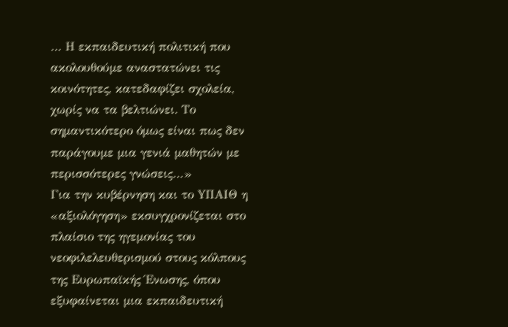… Η εκπαιδευτική πολιτική που ακολουθούμε αναστατώνει τις κοινότητες, κατεδαφίζει σχολεία, χωρίς να τα βελτιώνει. Το σημαντικότερο όμως είναι πως δεν παράγουμε μια γενιά μαθητών με περισσότερες γνώσεις…»
Για την κυβέρνηση και το YΠΑΙΘ η «αξιολόγηση» εκσυγχρονίζεται στο πλαίσιο της ηγεμονίας του νεοφιλελευθερισμού στους κόλπους της Eυρωπαϊκής Ένωσης, όπου εξυφαίνεται μια εκπαιδευτική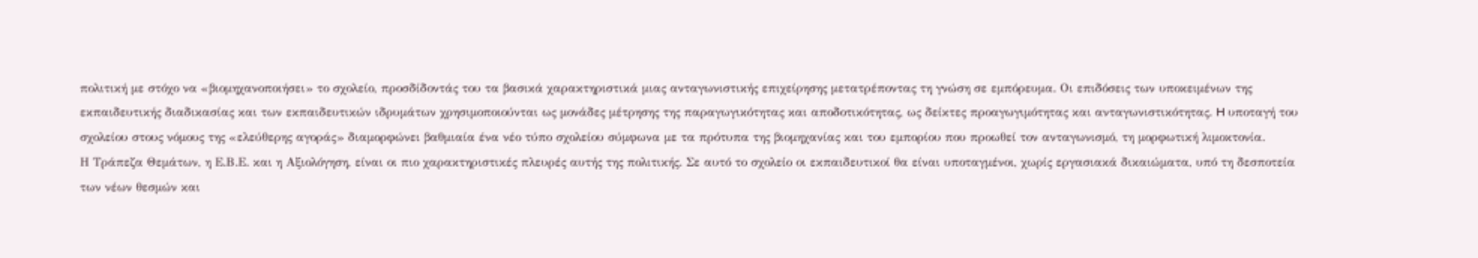πολιτική με στόχο να «βιομηχανοποιήσει» το σχολείο, προσδίδοντάς του τα βασικά χαρακτηριστικά μιας ανταγωνιστικής επιχείρησης μετατρέποντας τη γνώση σε εμπόρευμα. Οι επιδόσεις των υποκειμένων της εκπαιδευτικής διαδικασίας και των εκπαιδευτικών ιδρυμάτων χρησιμοποιούνται ως μονάδες μέτρησης της παραγωγικότητας και αποδοτικότητας, ως δείκτες προαγωγιμότητας και ανταγωνιστικότητας. H υποταγή του σχολείου στους νόμους της «ελεύθερης αγοράς» διαμορφώνει βαθμιαία ένα νέο τύπο σχολείου σύμφωνα με τα πρότυπα της βιομηχανίας και του εμπορίου που προωθεί τον ανταγωνισμό, τη μορφωτική λιμοκτονία.
Η Τράπεζα Θεμάτων, η Ε.Β.Ε. και η Αξιολόγηση, είναι οι πιο χαρακτηριστικές πλευρές αυτής της πολιτικής. Σε αυτό το σχολείο οι εκπαιδευτικοί θα είναι υποταγμένοι, χωρίς εργασιακά δικαιώματα, υπό τη δεσποτεία των νέων θεσμών και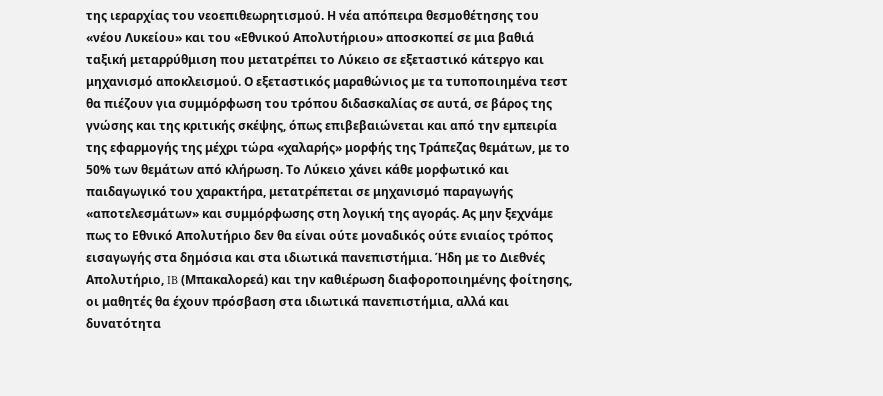της ιεραρχίας του νεοεπιθεωρητισμού. Η νέα απόπειρα θεσμοθέτησης του «νέου Λυκείου» και του «Εθνικού Απολυτήριου» αποσκοπεί σε μια βαθιά ταξική μεταρρύθμιση που μετατρέπει το Λύκειο σε εξεταστικό κάτεργο και μηχανισμό αποκλεισμού. Ο εξεταστικός μαραθώνιος με τα τυποποιημένα τεστ θα πιέζουν για συμμόρφωση του τρόπου διδασκαλίας σε αυτά, σε βάρος της γνώσης και της κριτικής σκέψης, όπως επιβεβαιώνεται και από την εμπειρία της εφαρμογής της μέχρι τώρα «χαλαρής» μορφής της Τράπεζας θεμάτων, με το 50% των θεμάτων από κλήρωση. Το Λύκειο χάνει κάθε μορφωτικό και παιδαγωγικό του χαρακτήρα, μετατρέπεται σε μηχανισμό παραγωγής «αποτελεσμάτων» και συμμόρφωσης στη λογική της αγοράς. Ας μην ξεχνάμε πως το Εθνικό Απολυτήριο δεν θα είναι ούτε μοναδικός ούτε ενιαίος τρόπος εισαγωγής στα δημόσια και στα ιδιωτικά πανεπιστήμια. Ήδη με το Διεθνές Απολυτήριο, IB (Μπακαλορεά) και την καθιέρωση διαφοροποιημένης φοίτησης, οι μαθητές θα έχουν πρόσβαση στα ιδιωτικά πανεπιστήμια, αλλά και δυνατότητα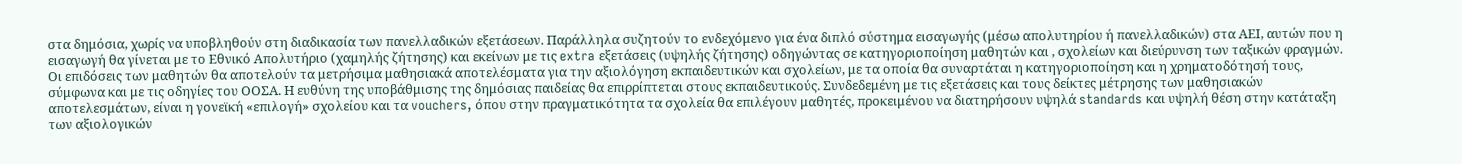στα δημόσια, χωρίς να υποβληθούν στη διαδικασία των πανελλαδικών εξετάσεων. Παράλληλα συζητούν το ενδεχόμενο για ένα διπλό σύστημα εισαγωγής (μέσω απολυτηρίου ή πανελλαδικών) στα ΑΕΙ, αυτών που η εισαγωγή θα γίνεται με το Εθνικό Απολυτήριο (χαμηλής ζήτησης) και εκείνων με τις extra εξετάσεις (υψηλής ζήτησης) οδηγώντας σε κατηγοριοποίηση μαθητών και , σχολείων και διεύρυνση των ταξικών φραγμών. Οι επιδόσεις των μαθητών θα αποτελούν τα μετρήσιμα μαθησιακά αποτελέσματα για την αξιολόγηση εκπαιδευτικών και σχολείων, με τα οποία θα συναρτάται η κατηγοριοποίηση και η χρηματοδότησή τους, σύμφωνα και με τις οδηγίες του ΟΟΣΑ. Η ευθύνη της υποβάθμισης της δημόσιας παιδείας θα επιρρίπτεται στους εκπαιδευτικούς. Συνδεδεμένη με τις εξετάσεις και τους δείκτες μέτρησης των μαθησιακών αποτελεσμάτων, είναι η γονεϊκή «επιλογή» σχολείου και τα vouchers, όπου στην πραγματικότητα τα σχολεία θα επιλέγουν μαθητές, προκειμένου να διατηρήσουν υψηλά standards και υψηλή θέση στην κατάταξη των αξιολογικών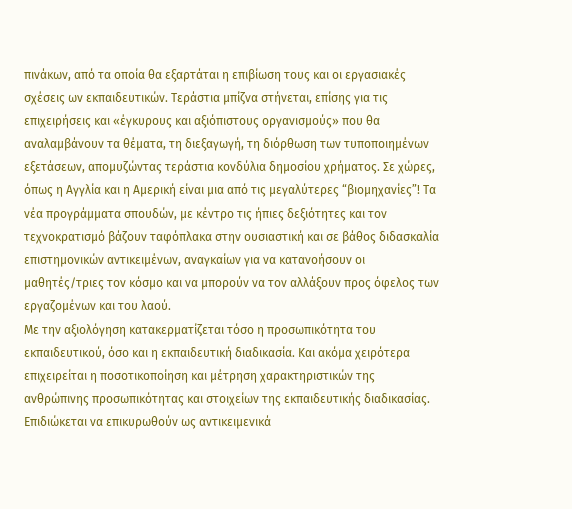πινάκων, από τα οποία θα εξαρτάται η επιβίωση τους και οι εργασιακές σχέσεις ων εκπαιδευτικών. Τεράστια μπίζνα στήνεται, επίσης για τις επιχειρήσεις και «έγκυρους και αξιόπιστους οργανισμούς» που θα αναλαμβάνουν τα θέματα, τη διεξαγωγή, τη διόρθωση των τυποποιημένων εξετάσεων, απομυζώντας τεράστια κονδύλια δημοσίου χρήματος. Σε χώρες, όπως η Αγγλία και η Αμερική είναι μια από τις μεγαλύτερες “βιομηχανίες”! Τα νέα προγράμματα σπουδών, με κέντρο τις ήπιες δεξιότητες και τον τεχνοκρατισμό βάζουν ταφόπλακα στην ουσιαστική και σε βάθος διδασκαλία επιστημονικών αντικειμένων, αναγκαίων για να κατανοήσουν οι μαθητές/τριες τον κόσμο και να μπορούν να τον αλλάξουν προς όφελος των εργαζομένων και του λαού.
Με την αξιολόγηση κατακερματίζεται τόσο η προσωπικότητα του εκπαιδευτικού, όσο και η εκπαιδευτική διαδικασία. Και ακόμα χειρότερα επιχειρείται η ποσοτικοποίηση και μέτρηση χαρακτηριστικών της ανθρώπινης προσωπικότητας και στοιχείων της εκπαιδευτικής διαδικασίας. Επιδιώκεται να επικυρωθούν ως αντικειμενικά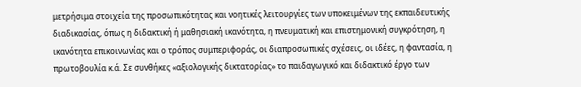μετρήσιμα στοιχεία της προσωπικότητας και νοητικές λειτουργίες των υποκειμένων της εκπαιδευτικής διαδικασίας, όπως η διδακτική ή μαθησιακή ικανότητα, η πνευματική και επιστημονική συγκρότηση, η ικανότητα επικοινωνίας και ο τρόπος συμπεριφοράς, οι διαπροσωπικές σχέσεις, οι ιδέες, η φαντασία, η πρωτοβουλία κ.ά. Σε συνθήκες «αξιολογικής δικτατορίας» το παιδαγωγικό και διδακτικό έργο των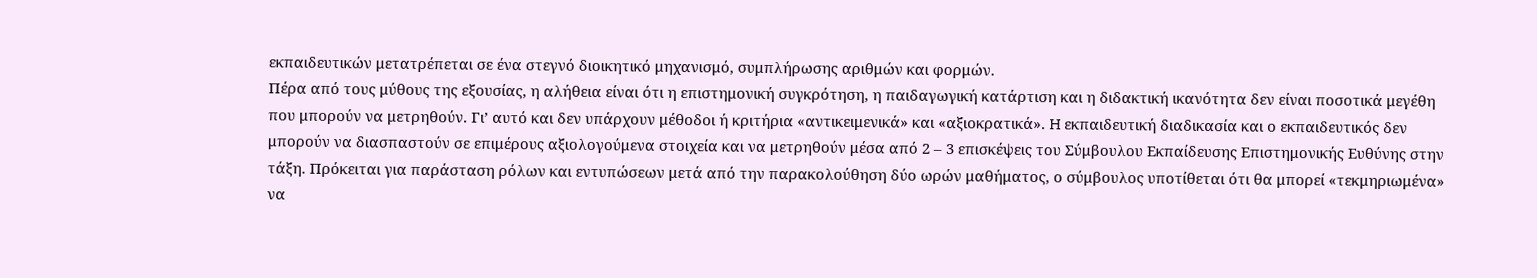εκπαιδευτικών μετατρέπεται σε ένα στεγνό διοικητικό μηχανισμό, συμπλήρωσης αριθμών και φορμών.
Πέρα από τους μύθους της εξουσίας, η αλήθεια είναι ότι η επιστημονική συγκρότηση, η παιδαγωγική κατάρτιση και η διδακτική ικανότητα δεν είναι ποσοτικά μεγέθη που μπορούν να μετρηθούν. Γι’ αυτό και δεν υπάρχουν μέθοδοι ή κριτήρια «αντικειμενικά» και «αξιοκρατικά». H εκπαιδευτική διαδικασία και ο εκπαιδευτικός δεν μπορούν να διασπαστούν σε επιμέρους αξιολογούμενα στοιχεία και να μετρηθούν μέσα από 2 – 3 επισκέψεις του Σύμβουλου Εκπαίδευσης Επιστημονικής Ευθύνης στην τάξη. Πρόκειται για παράσταση ρόλων και εντυπώσεων μετά από την παρακολούθηση δύο ωρών μαθήματος, ο σύμβουλος υποτίθεται ότι θα μπορεί «τεκμηριωμένα» να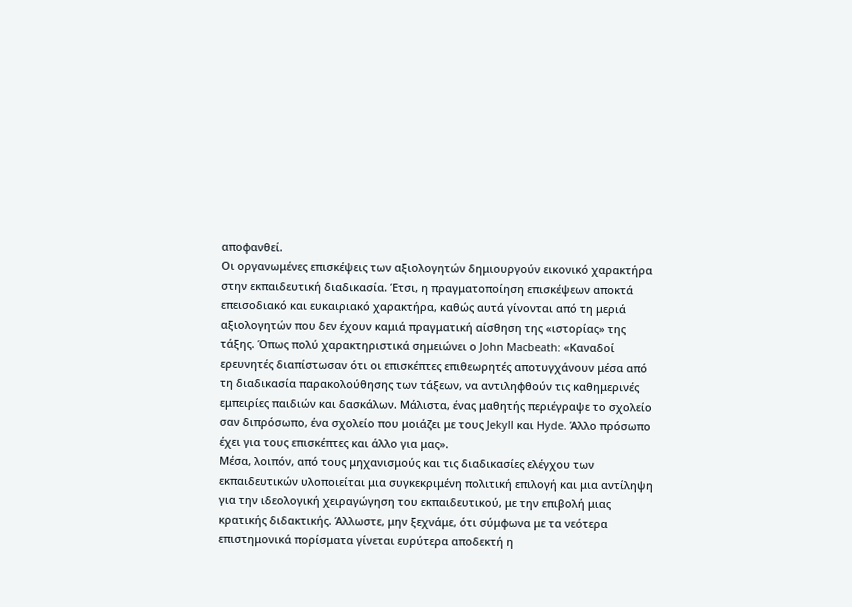αποφανθεί.
Οι οργανωμένες επισκέψεις των αξιολογητών δημιουργούν εικονικό χαρακτήρα στην εκπαιδευτική διαδικασία. Έτσι, η πραγματοποίηση επισκέψεων αποκτά επεισοδιακό και ευκαιριακό χαρακτήρα, καθώς αυτά γίνονται από τη μεριά αξιολογητών που δεν έχουν καμιά πραγματική αίσθηση της «ιστορίας» της τάξης. Όπως πολύ χαρακτηριστικά σημειώνει ο John Macbeath: «Καναδοί ερευνητές διαπίστωσαν ότι οι επισκέπτες επιθεωρητές αποτυγχάνουν μέσα από τη διαδικασία παρακολούθησης των τάξεων, να αντιληφθούν τις καθημερινές εμπειρίες παιδιών και δασκάλων. Μάλιστα, ένας μαθητής περιέγραψε το σχολείο σαν διπρόσωπο, ένα σχολείο που μοιάζει με τους Jekyll και Hyde. Άλλο πρόσωπο έχει για τους επισκέπτες και άλλο για μας».
Μέσα, λοιπόν, από τους μηχανισμούς και τις διαδικασίες ελέγχου των εκπαιδευτικών υλοποιείται μια συγκεκριμένη πολιτική επιλογή και μια αντίληψη για την ιδεολογική χειραγώγηση του εκπαιδευτικού, με την επιβολή μιας κρατικής διδακτικής. Άλλωστε, μην ξεχνάμε, ότι σύμφωνα με τα νεότερα επιστημονικά πορίσματα γίνεται ευρύτερα αποδεκτή η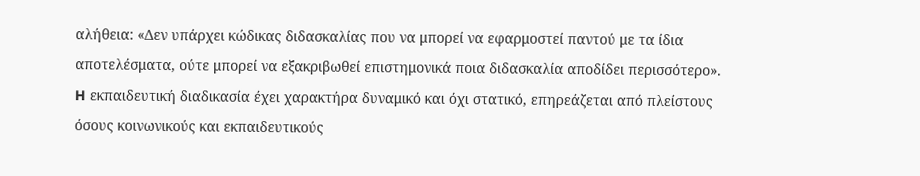αλήθεια: «Δεν υπάρχει κώδικας διδασκαλίας που να μπορεί να εφαρμοστεί παντού με τα ίδια αποτελέσματα, ούτε μπορεί να εξακριβωθεί επιστημονικά ποια διδασκαλία αποδίδει περισσότερο». H εκπαιδευτική διαδικασία έχει χαρακτήρα δυναμικό και όχι στατικό, επηρεάζεται από πλείστους όσους κοινωνικούς και εκπαιδευτικούς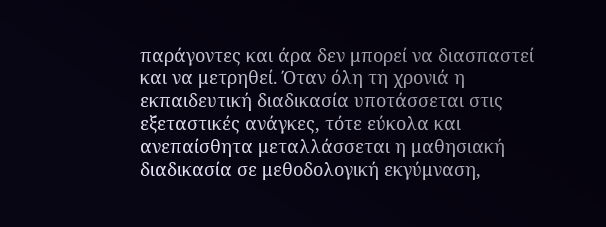παράγοντες και άρα δεν μπορεί να διασπαστεί και να μετρηθεί. Όταν όλη τη χρονιά η εκπαιδευτική διαδικασία υποτάσσεται στις εξεταστικές ανάγκες, τότε εύκολα και ανεπαίσθητα μεταλλάσσεται η μαθησιακή διαδικασία σε μεθοδολογική εκγύμναση,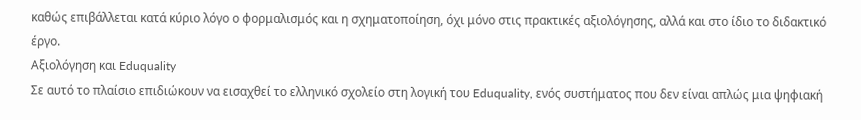καθώς επιβάλλεται κατά κύριο λόγο ο φορμαλισμός και η σχηματοποίηση, όχι μόνο στις πρακτικές αξιολόγησης, αλλά και στο ίδιο το διδακτικό έργο.
Αξιολόγηση και Eduquality
Σε αυτό το πλαίσιο επιδιώκουν να εισαχθεί το ελληνικό σχολείο στη λογική του Eduquality, ενός συστήματος που δεν είναι απλώς μια ψηφιακή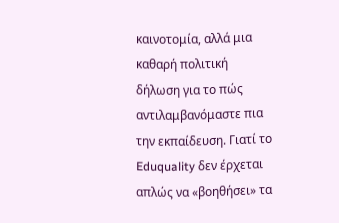καινοτομία, αλλά μια καθαρή πολιτική δήλωση για το πώς αντιλαμβανόμαστε πια την εκπαίδευση. Γιατί το Eduquality δεν έρχεται απλώς να «βοηθήσει» τα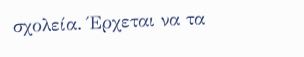σχολεία. Έρχεται να τα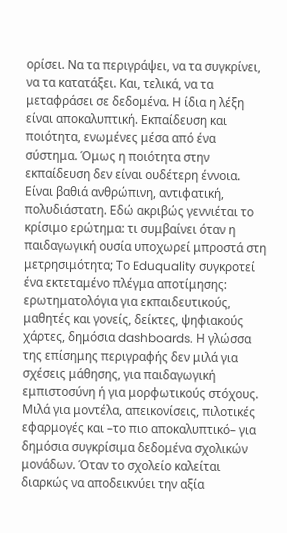ορίσει. Να τα περιγράψει, να τα συγκρίνει, να τα κατατάξει. Και, τελικά, να τα μεταφράσει σε δεδομένα. Η ίδια η λέξη είναι αποκαλυπτική. Εκπαίδευση και ποιότητα, ενωμένες μέσα από ένα σύστημα. Όμως η ποιότητα στην εκπαίδευση δεν είναι ουδέτερη έννοια. Είναι βαθιά ανθρώπινη, αντιφατική, πολυδιάστατη. Εδώ ακριβώς γεννιέται το κρίσιμο ερώτημα: τι συμβαίνει όταν η παιδαγωγική ουσία υποχωρεί μπροστά στη μετρησιμότητα; Το Eduquality συγκροτεί ένα εκτεταμένο πλέγμα αποτίμησης: ερωτηματολόγια για εκπαιδευτικούς, μαθητές και γονείς, δείκτες, ψηφιακούς χάρτες, δημόσια dashboards. Η γλώσσα της επίσημης περιγραφής δεν μιλά για σχέσεις μάθησης, για παιδαγωγική εμπιστοσύνη ή για μορφωτικούς στόχους. Μιλά για μοντέλα, απεικονίσεις, πιλοτικές εφαρμογές και –το πιο αποκαλυπτικό– για δημόσια συγκρίσιμα δεδομένα σχολικών μονάδων. Όταν το σχολείο καλείται διαρκώς να αποδεικνύει την αξία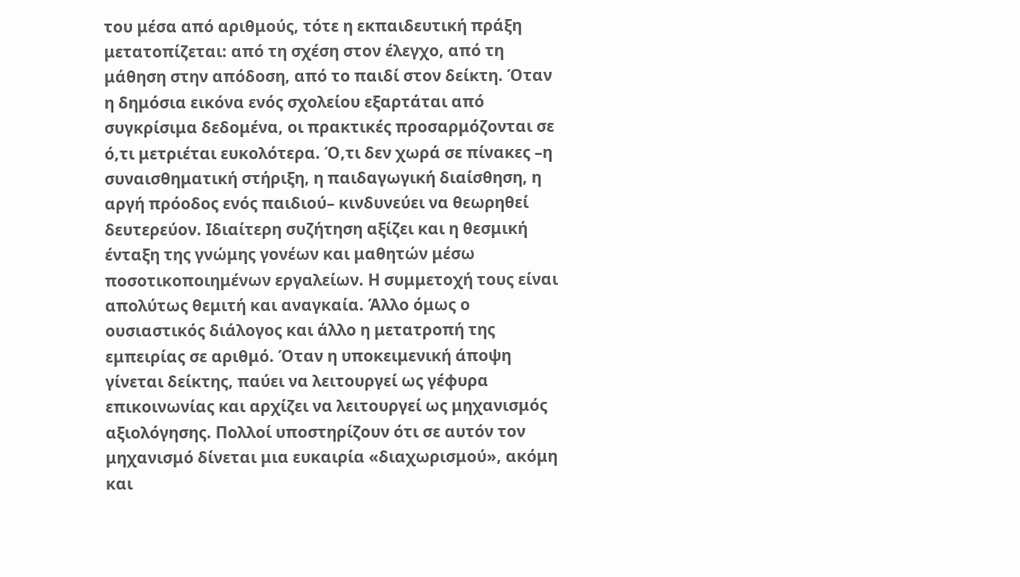του μέσα από αριθμούς, τότε η εκπαιδευτική πράξη μετατοπίζεται: από τη σχέση στον έλεγχο, από τη μάθηση στην απόδοση, από το παιδί στον δείκτη. Όταν η δημόσια εικόνα ενός σχολείου εξαρτάται από συγκρίσιμα δεδομένα, οι πρακτικές προσαρμόζονται σε ό,τι μετριέται ευκολότερα. Ό,τι δεν χωρά σε πίνακες –η συναισθηματική στήριξη, η παιδαγωγική διαίσθηση, η αργή πρόοδος ενός παιδιού– κινδυνεύει να θεωρηθεί δευτερεύον. Ιδιαίτερη συζήτηση αξίζει και η θεσμική ένταξη της γνώμης γονέων και μαθητών μέσω ποσοτικοποιημένων εργαλείων. Η συμμετοχή τους είναι απολύτως θεμιτή και αναγκαία. Άλλο όμως ο ουσιαστικός διάλογος και άλλο η μετατροπή της εμπειρίας σε αριθμό. Όταν η υποκειμενική άποψη γίνεται δείκτης, παύει να λειτουργεί ως γέφυρα επικοινωνίας και αρχίζει να λειτουργεί ως μηχανισμός αξιολόγησης. Πολλοί υποστηρίζουν ότι σε αυτόν τον μηχανισμό δίνεται μια ευκαιρία «διαχωρισμού», ακόμη και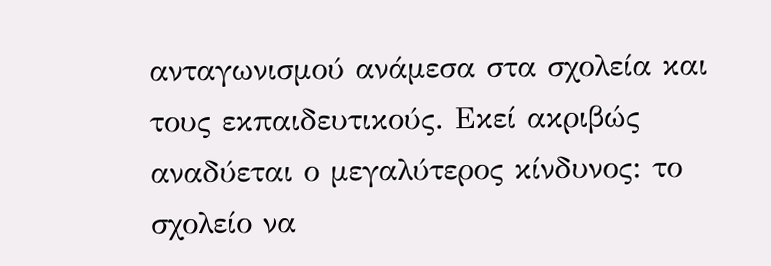ανταγωνισμού ανάμεσα στα σχολεία και τους εκπαιδευτικούς. Εκεί ακριβώς αναδύεται ο μεγαλύτερος κίνδυνος: το σχολείο να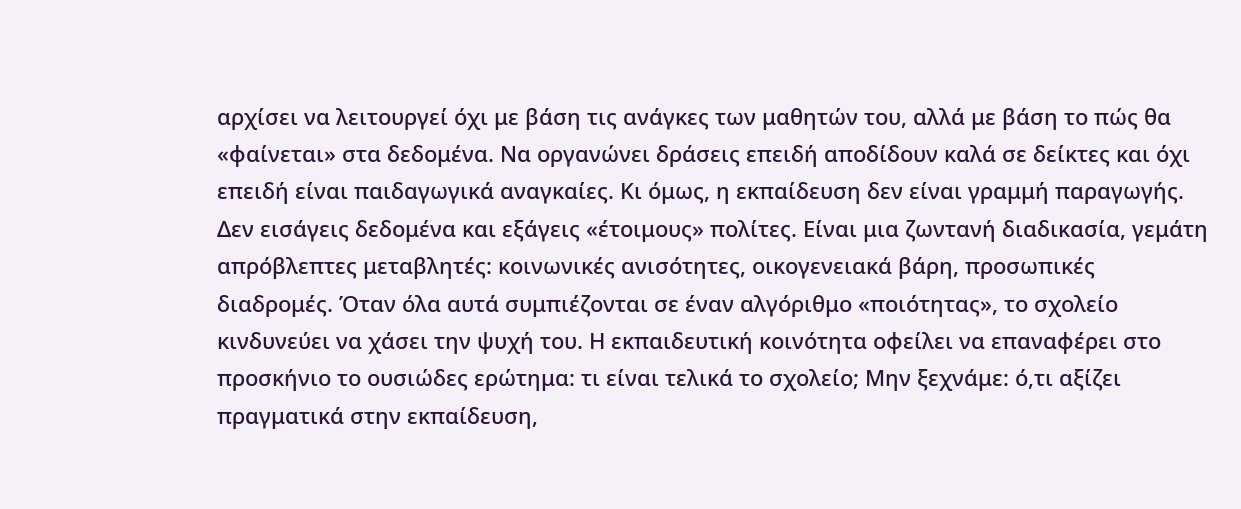αρχίσει να λειτουργεί όχι με βάση τις ανάγκες των μαθητών του, αλλά με βάση το πώς θα «φαίνεται» στα δεδομένα. Να οργανώνει δράσεις επειδή αποδίδουν καλά σε δείκτες και όχι επειδή είναι παιδαγωγικά αναγκαίες. Κι όμως, η εκπαίδευση δεν είναι γραμμή παραγωγής. Δεν εισάγεις δεδομένα και εξάγεις «έτοιμους» πολίτες. Είναι μια ζωντανή διαδικασία, γεμάτη απρόβλεπτες μεταβλητές: κοινωνικές ανισότητες, οικογενειακά βάρη, προσωπικές διαδρομές. Όταν όλα αυτά συμπιέζονται σε έναν αλγόριθμο «ποιότητας», το σχολείο κινδυνεύει να χάσει την ψυχή του. Η εκπαιδευτική κοινότητα οφείλει να επαναφέρει στο προσκήνιο το ουσιώδες ερώτημα: τι είναι τελικά το σχολείο; Μην ξεχνάμε: ό,τι αξίζει πραγματικά στην εκπαίδευση,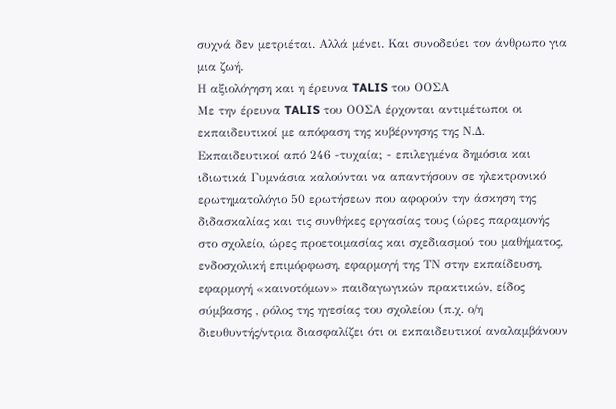συχνά δεν μετριέται. Αλλά μένει. Και συνοδεύει τον άνθρωπο για μια ζωή.
Η αξιολόγηση και η έρευνα TALIS του ΟΟΣΑ
Με την έρευνα TALIS του ΟΟΣΑ έρχονται αντιμέτωποι οι εκπαιδευτικοί με απόφαση της κυβέρνησης της Ν.Δ. Εκπαιδευτικοί από 246 -τυχαία; - επιλεγμένα δημόσια και ιδιωτικά Γυμνάσια καλούνται να απαντήσουν σε ηλεκτρονικό ερωτηματολόγιο 50 ερωτήσεων που αφορούν την άσκηση της διδασκαλίας και τις συνθήκες εργασίας τους (ώρες παραμονής στο σχολείο, ώρες προετοιμασίας και σχεδιασμού του μαθήματος, ενδοσχολική επιμόρφωση, εφαρμογή της ΤΝ στην εκπαίδευση, εφαρμογή «καινοτόμων» παιδαγωγικών πρακτικών, είδος σύμβασης , ρόλος της ηγεσίας του σχολείου (π.χ. ο/η διευθυντής/ντρια διασφαλίζει ότι οι εκπαιδευτικοί αναλαμβάνουν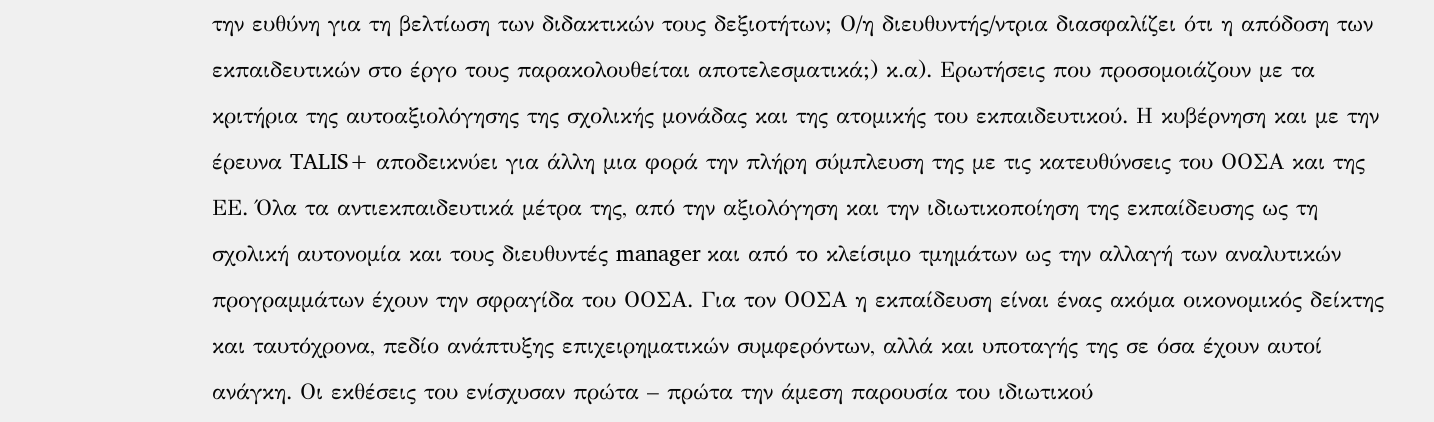την ευθύνη για τη βελτίωση των διδακτικών τους δεξιοτήτων; Ο/η διευθυντής/ντρια διασφαλίζει ότι η απόδοση των εκπαιδευτικών στο έργο τους παρακολουθείται αποτελεσματικά;) κ.α). Ερωτήσεις που προσομοιάζουν με τα κριτήρια της αυτοαξιολόγησης της σχολικής μονάδας και της ατομικής του εκπαιδευτικού. Η κυβέρνηση και με την έρευνα TALIS+ αποδεικνύει για άλλη μια φορά την πλήρη σύμπλευση της με τις κατευθύνσεις του ΟΟΣΑ και της ΕΕ. Όλα τα αντιεκπαιδευτικά μέτρα της, από την αξιολόγηση και την ιδιωτικοποίηση της εκπαίδευσης ως τη σχολική αυτονομία και τους διευθυντές manager και από το κλείσιμο τμημάτων ως την αλλαγή των αναλυτικών προγραμμάτων έχουν την σφραγίδα του ΟΟΣΑ. Για τον ΟΟΣΑ η εκπαίδευση είναι ένας ακόμα οικονομικός δείκτης και ταυτόχρονα, πεδίο ανάπτυξης επιχειρηματικών συμφερόντων, αλλά και υποταγής της σε όσα έχουν αυτοί ανάγκη. Οι εκθέσεις του ενίσχυσαν πρώτα – πρώτα την άμεση παρουσία του ιδιωτικού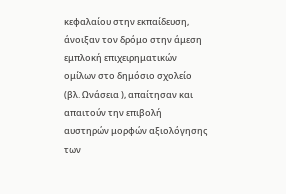κεφαλαίου στην εκπαίδευση, άνοιξαν τον δρόμο στην άμεση εμπλοκή επιχειρηματικών ομίλων στο δημόσιο σχολείο (βλ. Ωνάσεια ), απαίτησαν και απαιτούν την επιβολή αυστηρών μορφών αξιολόγησης των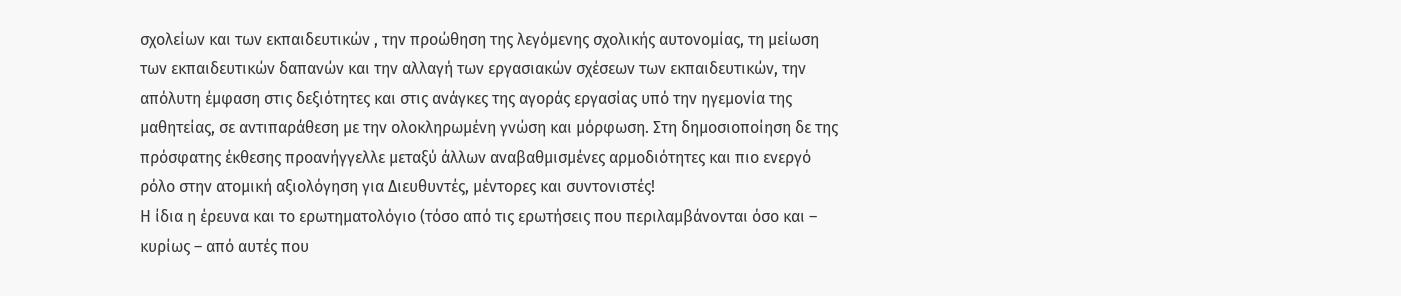σχολείων και των εκπαιδευτικών , την προώθηση της λεγόμενης σχολικής αυτονομίας, τη μείωση των εκπαιδευτικών δαπανών και την αλλαγή των εργασιακών σχέσεων των εκπαιδευτικών, την απόλυτη έμφαση στις δεξιότητες και στις ανάγκες της αγοράς εργασίας υπό την ηγεμονία της μαθητείας, σε αντιπαράθεση με την ολοκληρωμένη γνώση και μόρφωση. Στη δημοσιοποίηση δε της πρόσφατης έκθεσης προανήγγελλε μεταξύ άλλων αναβαθμισμένες αρμοδιότητες και πιο ενεργό ρόλο στην ατομική αξιολόγηση για Διευθυντές, μέντορες και συντονιστές!
Η ίδια η έρευνα και το ερωτηματολόγιο (τόσο από τις ερωτήσεις που περιλαμβάνονται όσο και – κυρίως – από αυτές που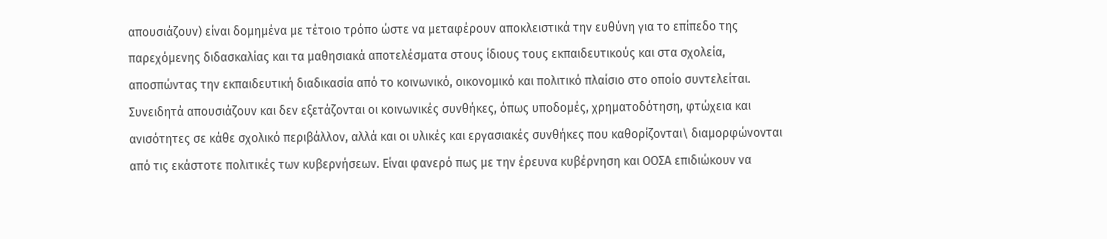απουσιάζουν) είναι δομημένα με τέτοιο τρόπο ώστε να μεταφέρουν αποκλειστικά την ευθύνη για το επίπεδο της παρεχόμενης διδασκαλίας και τα μαθησιακά αποτελέσματα στους ίδιους τους εκπαιδευτικούς και στα σχολεία, αποσπώντας την εκπαιδευτική διαδικασία από το κοινωνικό, οικονομικό και πολιτικό πλαίσιο στο οποίο συντελείται. Συνειδητά απουσιάζουν και δεν εξετάζονται οι κοινωνικές συνθήκες, όπως υποδομές, χρηματοδότηση, φτώχεια και ανισότητες σε κάθε σχολικό περιβάλλον, αλλά και οι υλικές και εργασιακές συνθήκες που καθορίζονται\ διαμορφώνονται από τις εκάστοτε πολιτικές των κυβερνήσεων. Είναι φανερό πως με την έρευνα κυβέρνηση και ΟΟΣΑ επιδιώκουν να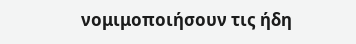νομιμοποιήσουν τις ήδη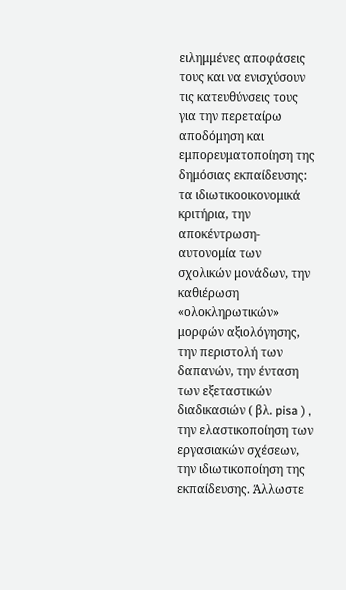ειλημμένες αποφάσεις τους και να ενισχύσουν τις κατευθύνσεις τους για την περεταίρω αποδόμηση και εμπορευματοποίηση της δημόσιας εκπαίδευσης: τα ιδιωτικοοικονομικά κριτήρια, την αποκέντρωση- αυτονομία των σχολικών μονάδων, την καθιέρωση «ολοκληρωτικών» μορφών αξιολόγησης, την περιστολή των δαπανών, την ένταση των εξεταστικών διαδικασιών ( βλ. pisa ) , την ελαστικοποίηση των εργασιακών σχέσεων, την ιδιωτικοποίηση της εκπαίδευσης. Άλλωστε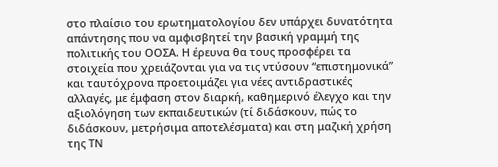στο πλαίσιο του ερωτηματολογίου δεν υπάρχει δυνατότητα απάντησης που να αμφισβητεί την βασική γραμμή της πολιτικής του ΟΟΣΑ. Η έρευνα θα τους προσφέρει τα στοιχεία που χρειάζονται για να τις ντύσουν “επιστημονικά” και ταυτόχρονα προετοιμάζει για νέες αντιδραστικές αλλαγές, με έμφαση στον διαρκή, καθημερινό έλεγχο και την αξιολόγηση των εκπαιδευτικών (τί διδάσκουν, πώς το διδάσκουν, μετρήσιμα αποτελέσματα) και στη μαζική χρήση της ΤΝ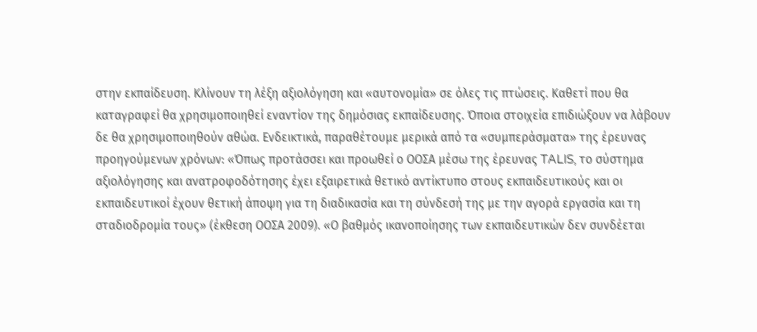στην εκπαίδευση. Κλίνουν τη λέξη αξιολόγηση και «αυτονομία» σε όλες τις πτώσεις. Καθετί που θα καταγραφεί θα χρησιμοποιηθεί εναντίον της δημόσιας εκπαίδευσης. Όποια στοιχεία επιδιώξουν να λάβουν δε θα χρησιμοποιηθούν αθώα. Ενδεικτικά, παραθέτουμε μερικά από τα «συμπεράσματα» της έρευνας προηγούμενων χρόνων: «Όπως προτάσσει και προωθεί ο ΟΟΣΑ μέσω της έρευνας TALIS, το σύστημα αξιολόγησης και ανατροφοδότησης έχει εξαιρετικά θετικό αντίκτυπο στους εκπαιδευτικούς και οι εκπαιδευτικοί έχουν θετική άποψη για τη διαδικασία και τη σύνδεσή της με την αγορά εργασία και τη σταδιοδρομία τους» (έκθεση ΟΟΣΑ 2009). «Ο βαθμός ικανοποίησης των εκπαιδευτικών δεν συνδέεται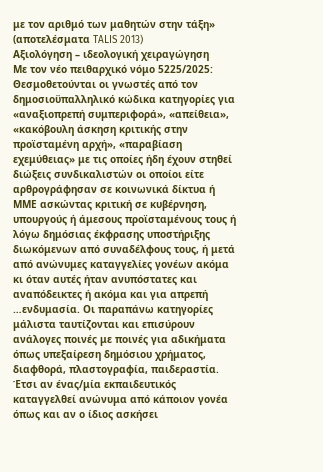με τον αριθμό των μαθητών στην τάξη» (αποτελέσματα TALIS 2013)
Αξιολόγηση – ιδεολογική χειραγώγηση
Με τον νέο πειθαρχικό νόμο 5225/2025:
Θεσμοθετούνται οι γνωστές από τον δημοσιοϋπαλληλικό κώδικα κατηγορίες για «αναξιοπρεπή συμπεριφορά», «απείθεια», «κακόβουλη άσκηση κριτικής στην προϊσταμένη αρχή», «παραβίαση εχεμύθειας» με τις οποίες ήδη έχουν στηθεί διώξεις συνδικαλιστών οι οποίοι είτε αρθρογράφησαν σε κοινωνικά δίκτυα ή ΜΜΕ ασκώντας κριτική σε κυβέρνηση, υπουργούς ή άμεσους προϊσταμένους τους ή λόγω δημόσιας έκφρασης υποστήριξης διωκόμενων από συναδέλφους τους, ή μετά από ανώνυμες καταγγελίες γονέων ακόμα κι όταν αυτές ήταν ανυπόστατες και αναπόδεικτες ή ακόμα και για απρεπή …ενδυμασία. Οι παραπάνω κατηγορίες μάλιστα ταυτίζονται και επισύρουν ανάλογες ποινές με ποινές για αδικήματα όπως υπεξαίρεση δημόσιου χρήματος, διαφθορά, πλαστογραφία, παιδεραστία. Έτσι αν ένας/μία εκπαιδευτικός καταγγελθεί ανώνυμα από κάποιον γονέα όπως και αν ο ίδιος ασκήσει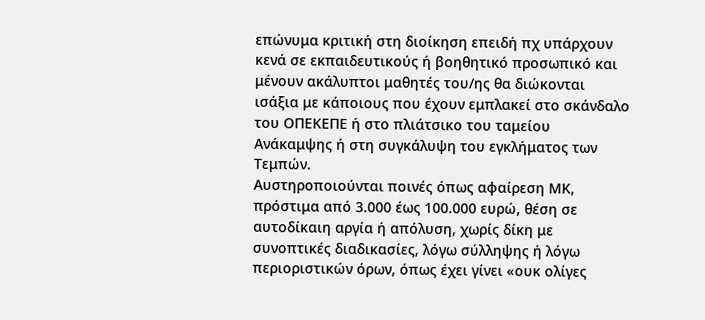επώνυμα κριτική στη διοίκηση επειδή πχ υπάρχουν κενά σε εκπαιδευτικούς ή βοηθητικό προσωπικό και μένουν ακάλυπτοι μαθητές του/ης θα διώκονται ισάξια με κάποιους που έχουν εμπλακεί στο σκάνδαλο του ΟΠΕΚΕΠΕ ή στο πλιάτσικο του ταμείου Ανάκαμψης ή στη συγκάλυψη του εγκλήματος των Τεμπών.
Αυστηροποιούνται ποινές όπως αφαίρεση ΜΚ, πρόστιμα από 3.000 έως 100.000 ευρώ, θέση σε αυτοδίκαιη αργία ή απόλυση, χωρίς δίκη με συνοπτικές διαδικασίες, λόγω σύλληψης ή λόγω περιοριστικών όρων, όπως έχει γίνει «ουκ ολίγες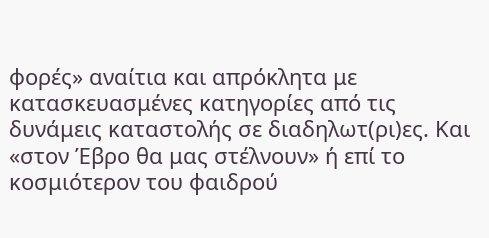φορές» αναίτια και απρόκλητα με κατασκευασμένες κατηγορίες από τις δυνάμεις καταστολής σε διαδηλωτ(ρι)ες. Και «στον Έβρο θα μας στέλνουν» ή επί το κοσμιότερον του φαιδρού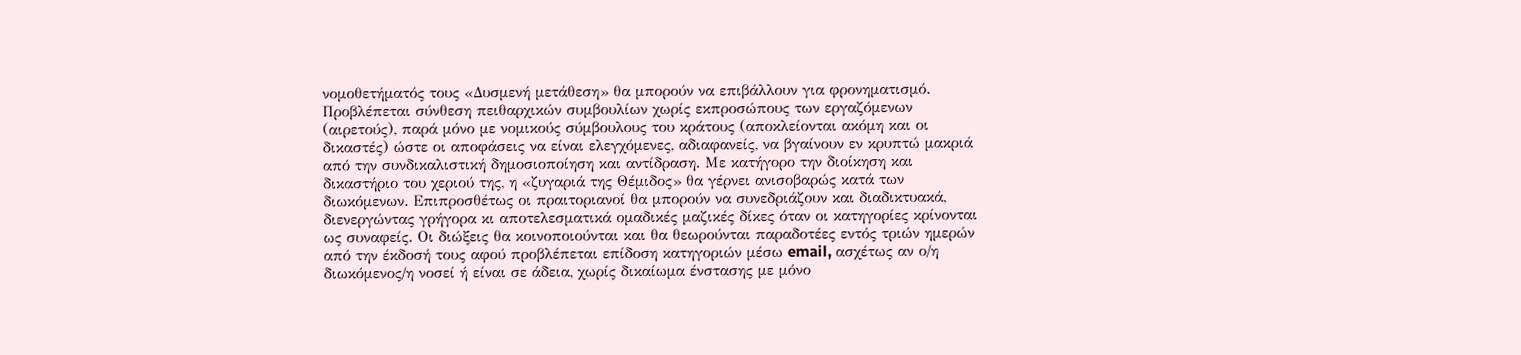νομοθετήματός τους «Δυσμενή μετάθεση» θα μπορούν να επιβάλλουν για φρονηματισμό.
Προβλέπεται σύνθεση πειθαρχικών συμβουλίων χωρίς εκπροσώπους των εργαζόμενων (αιρετούς), παρά μόνο με νομικούς σύμβουλους του κράτους (αποκλείονται ακόμη και οι δικαστές) ώστε οι αποφάσεις να είναι ελεγχόμενες, αδιαφανείς, να βγαίνουν εν κρυπτώ μακριά από την συνδικαλιστική δημοσιοποίηση και αντίδραση. Με κατήγορο την διοίκηση και δικαστήριο του χεριού της, η «ζυγαριά της Θέμιδος» θα γέρνει ανισοβαρώς κατά των διωκόμενων. Επιπροσθέτως οι πραιτοριανοί θα μπορούν να συνεδριάζουν και διαδικτυακά, διενεργώντας γρήγορα κι αποτελεσματικά ομαδικές μαζικές δίκες όταν οι κατηγορίες κρίνονται ως συναφείς. Οι διώξεις θα κοινοποιούνται και θα θεωρούνται παραδοτέες εντός τριών ημερών από την έκδοσή τους αφού προβλέπεται επίδοση κατηγοριών μέσω email, ασχέτως αν ο/η διωκόμενος/η νοσεί ή είναι σε άδεια, χωρίς δικαίωμα ένστασης με μόνο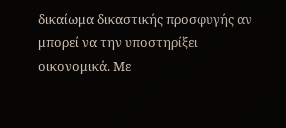δικαίωμα δικαστικής προσφυγής αν μπορεί να την υποστηρίξει οικονομικά. Με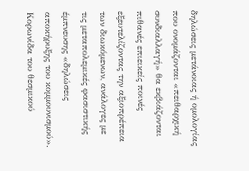δηλώσεις μετάνοιας ή ομολογίας που ονομάζονται «πειθαρχική συνδιαλλαγή» θα εκβιάζονται πιθανές επιεικείς ποινές εξευτελίζοντας την αξιοπρέπεια των διωκόμενων, ανάλογες με τις μεταπολεμικές φασιστικής έμπνευσης «δηλώσεις αποκήρυξης του κομμουνισμού». Κορωνίδα του θεσμικού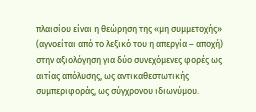πλαισίου είναι η θεώρηση της «μη συμμετοχής» (αγνοείται από το λεξικό του η απεργία – αποχή) στην αξιολόγηση για δύο συνεχόμενες φορές ως αιτίας απόλυσης, ως αντικαθεστωτικής συμπεριφοράς, ως σύγχρονου ιδιωνύμου.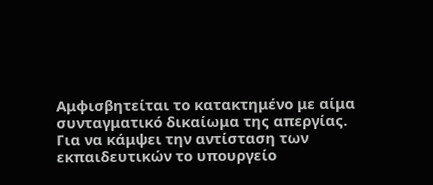Αμφισβητείται το κατακτημένο με αίμα συνταγματικό δικαίωμα της απεργίας.
Για να κάμψει την αντίσταση των εκπαιδευτικών το υπουργείο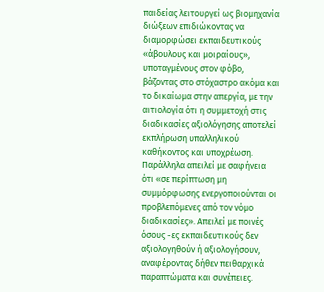παιδείας λειτουργεί ως βιομηχανία διώξεων επιδιώκοντας να διαμορφώσει εκπαιδευτικούς «άβουλους και μοιραίους», υποταγμένους στον φόβο, βάζοντας στο στόχαστρο ακόμα και το δικαίωμα στην απεργία, με την αιτιολογία ότι η συμμετοχή στις διαδικασίες αξιολόγησης αποτελεί εκπλήρωση υπαλληλικού καθήκοντος και υποχρέωση. Παράλληλα απειλεί με σαφήνεια ότι «σε περίπτωση μη συμμόρφωσης ενεργοποιούνται οι προβλεπόμενες από τον νόμο διαδικασίες». Απειλεί με ποινές όσους -ες εκπαιδευτικούς δεν αξιολογηθούν ή αξιολογήσουν, αναφέροντας δήθεν πειθαρχικά παραπτώματα και συνέπειες.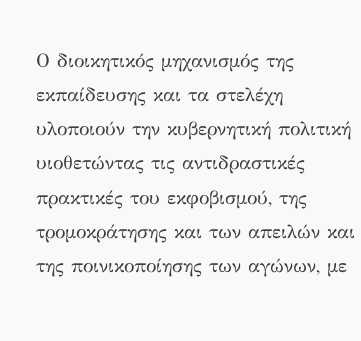Ο διοικητικός μηχανισμός της εκπαίδευσης και τα στελέχη υλοποιούν την κυβερνητική πολιτική υιοθετώντας τις αντιδραστικές πρακτικές του εκφοβισμού, της τρομοκράτησης και των απειλών και της ποινικοποίησης των αγώνων, με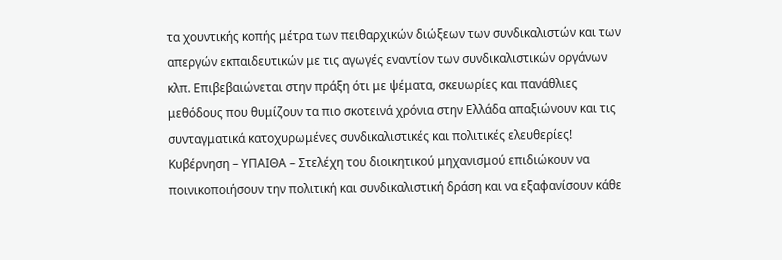τα χουντικής κοπής μέτρα των πειθαρχικών διώξεων των συνδικαλιστών και των απεργών εκπαιδευτικών με τις αγωγές εναντίον των συνδικαλιστικών οργάνων κλπ. Επιβεβαιώνεται στην πράξη ότι με ψέματα, σκευωρίες και πανάθλιες μεθόδους που θυμίζουν τα πιο σκοτεινά χρόνια στην Ελλάδα απαξιώνουν και τις συνταγματικά κατοχυρωμένες συνδικαλιστικές και πολιτικές ελευθερίες! Κυβέρνηση – ΥΠΑΙΘΑ – Στελέχη του διοικητικού μηχανισμού επιδιώκουν να ποινικοποιήσουν την πολιτική και συνδικαλιστική δράση και να εξαφανίσουν κάθε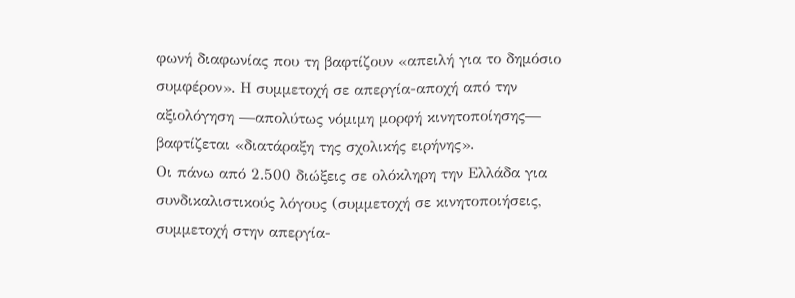φωνή διαφωνίας που τη βαφτίζουν «απειλή για το δημόσιο συμφέρον». Η συμμετοχή σε απεργία-αποχή από την αξιολόγηση —απολύτως νόμιμη μορφή κινητοποίησης— βαφτίζεται «διατάραξη της σχολικής ειρήνης».
Οι πάνω από 2.500 διώξεις σε ολόκληρη την Ελλάδα για συνδικαλιστικούς λόγους (συμμετοχή σε κινητοποιήσεις, συμμετοχή στην απεργία-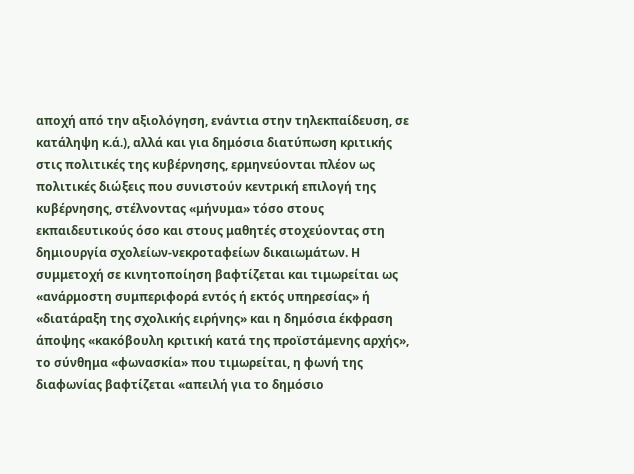αποχή από την αξιολόγηση, ενάντια στην τηλεκπαίδευση, σε κατάληψη κ.ά.), αλλά και για δημόσια διατύπωση κριτικής στις πολιτικές της κυβέρνησης, ερμηνεύονται πλέον ως πολιτικές διώξεις που συνιστούν κεντρική επιλογή της κυβέρνησης, στέλνοντας «μήνυμα» τόσο στους εκπαιδευτικούς όσο και στους μαθητές στοχεύοντας στη δημιουργία σχολείων-νεκροταφείων δικαιωμάτων. Η συμμετοχή σε κινητοποίηση βαφτίζεται και τιμωρείται ως «ανάρμοστη συμπεριφορά εντός ή εκτός υπηρεσίας» ή «διατάραξη της σχολικής ειρήνης» και η δημόσια έκφραση άποψης «κακόβουλη κριτική κατά της προϊστάμενης αρχής», το σύνθημα «φωνασκία» που τιμωρείται, η φωνή της διαφωνίας βαφτίζεται «απειλή για το δημόσιο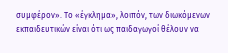συμφέρον». Το «έγκλημα», λοιπόν, των διωκόμενων εκπαιδευτικών είναι ότι ως παιδαγωγοί θέλουν να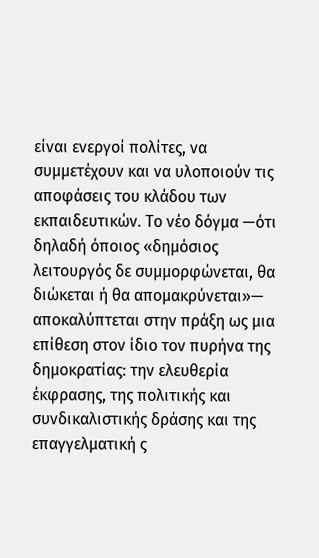είναι ενεργοί πολίτες, να συμμετέχουν και να υλοποιούν τις αποφάσεις του κλάδου των εκπαιδευτικών. Το νέο δόγμα —ότι δηλαδή όποιος «δημόσιος λειτουργός δε συμμορφώνεται, θα διώκεται ή θα απομακρύνεται»— αποκαλύπτεται στην πράξη ως μια επίθεση στον ίδιο τον πυρήνα της δημοκρατίας: την ελευθερία έκφρασης, της πολιτικής και συνδικαλιστικής δράσης και της επαγγελματική ς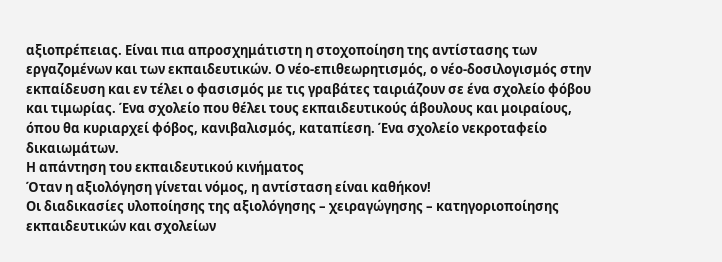αξιοπρέπειας. Είναι πια απροσχημάτιστη η στοχοποίηση της αντίστασης των εργαζομένων και των εκπαιδευτικών. Ο νέο-επιθεωρητισμός, ο νέο-δοσιλογισμός στην εκπαίδευση και εν τέλει ο φασισμός με τις γραβάτες ταιριάζουν σε ένα σχολείο φόβου και τιμωρίας. Ένα σχολείο που θέλει τους εκπαιδευτικούς άβουλους και μοιραίους, όπου θα κυριαρχεί φόβος, κανιβαλισμός, καταπίεση. Ένα σχολείο νεκροταφείο δικαιωμάτων.
Η απάντηση του εκπαιδευτικού κινήματος
Όταν η αξιολόγηση γίνεται νόμος, η αντίσταση είναι καθήκον!
Οι διαδικασίες υλοποίησης της αξιολόγησης – χειραγώγησης – κατηγοριοποίησης εκπαιδευτικών και σχολείων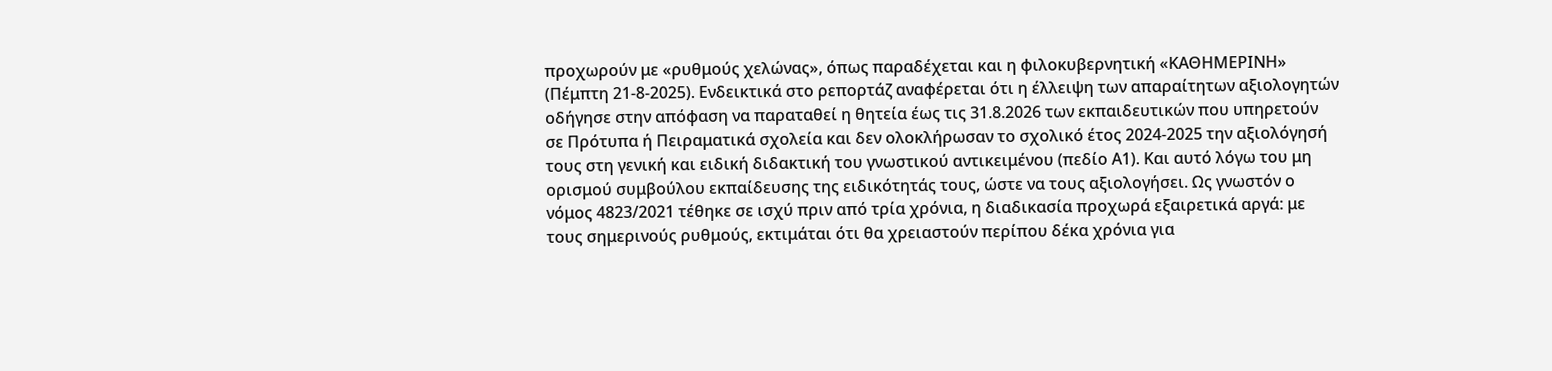προχωρούν με «ρυθμούς χελώνας», όπως παραδέχεται και η φιλοκυβερνητική «ΚΑΘΗΜΕΡΙΝΗ» (Πέμπτη 21-8-2025). Ενδεικτικά στο ρεπορτάζ αναφέρεται ότι η έλλειψη των απαραίτητων αξιολογητών οδήγησε στην απόφαση να παραταθεί η θητεία έως τις 31.8.2026 των εκπαιδευτικών που υπηρετούν σε Πρότυπα ή Πειραματικά σχολεία και δεν ολοκλήρωσαν το σχολικό έτος 2024-2025 την αξιολόγησή τους στη γενική και ειδική διδακτική του γνωστικού αντικειμένου (πεδίο Α1). Και αυτό λόγω του μη ορισμού συμβούλου εκπαίδευσης της ειδικότητάς τους, ώστε να τους αξιολογήσει. Ως γνωστόν ο νόμος 4823/2021 τέθηκε σε ισχύ πριν από τρία χρόνια, η διαδικασία προχωρά εξαιρετικά αργά: με τους σημερινούς ρυθμούς, εκτιμάται ότι θα χρειαστούν περίπου δέκα χρόνια για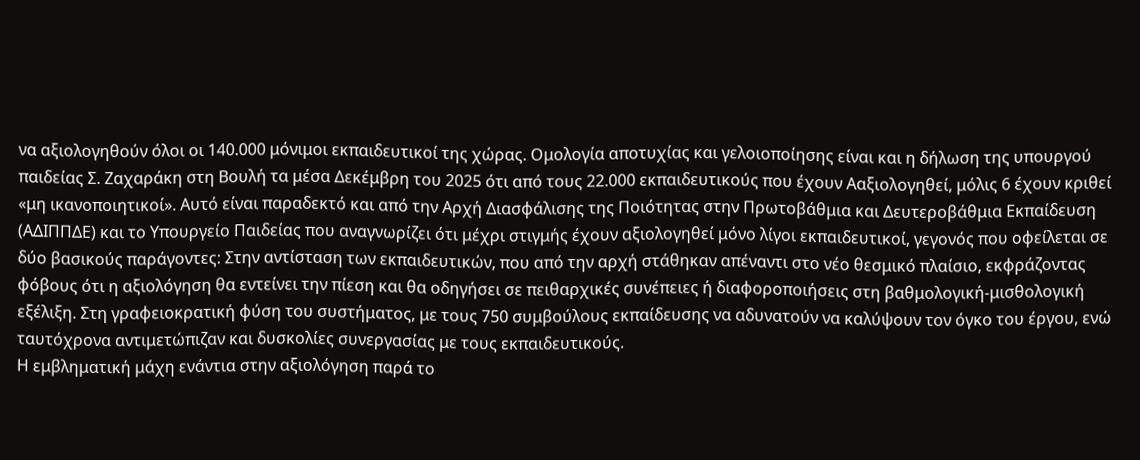να αξιολογηθούν όλοι οι 140.000 μόνιμοι εκπαιδευτικοί της χώρας. Ομολογία αποτυχίας και γελοιοποίησης είναι και η δήλωση της υπουργού παιδείας Σ. Ζαχαράκη στη Βουλή τα μέσα Δεκέμβρη του 2025 ότι από τους 22.000 εκπαιδευτικούς που έχουν Ααξιολογηθεί, μόλις 6 έχουν κριθεί «μη ικανοποιητικοί». Αυτό είναι παραδεκτό και από την Αρχή Διασφάλισης της Ποιότητας στην Πρωτοβάθμια και Δευτεροβάθμια Εκπαίδευση (ΑΔΙΠΠΔΕ) και το Υπουργείο Παιδείας που αναγνωρίζει ότι μέχρι στιγμής έχουν αξιολογηθεί μόνο λίγοι εκπαιδευτικοί, γεγονός που οφείλεται σε δύο βασικούς παράγοντες: Στην αντίσταση των εκπαιδευτικών, που από την αρχή στάθηκαν απέναντι στο νέο θεσμικό πλαίσιο, εκφράζοντας φόβους ότι η αξιολόγηση θα εντείνει την πίεση και θα οδηγήσει σε πειθαρχικές συνέπειες ή διαφοροποιήσεις στη βαθμολογική-μισθολογική εξέλιξη. Στη γραφειοκρατική φύση του συστήματος, με τους 750 συμβούλους εκπαίδευσης να αδυνατούν να καλύψουν τον όγκο του έργου, ενώ ταυτόχρονα αντιμετώπιζαν και δυσκολίες συνεργασίας με τους εκπαιδευτικούς.
Η εμβληματική μάχη ενάντια στην αξιολόγηση παρά το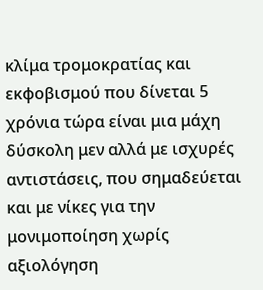κλίμα τρομοκρατίας και εκφοβισμού που δίνεται 5 χρόνια τώρα είναι μια μάχη δύσκολη μεν αλλά με ισχυρές αντιστάσεις, που σημαδεύεται και με νίκες για την μονιμοποίηση χωρίς αξιολόγηση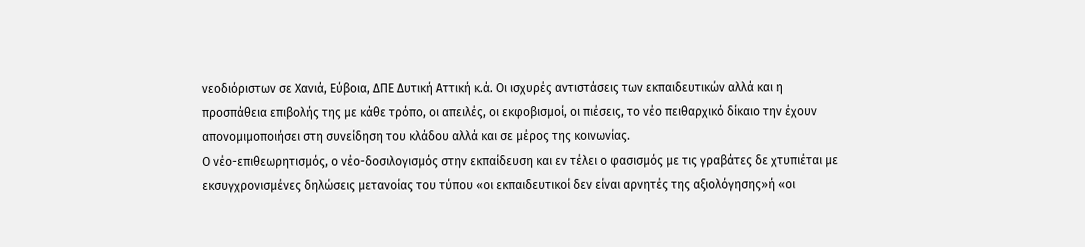νεοδιόριστων σε Χανιά, Εύβοια, ΔΠΕ Δυτική Αττική κ.ά. Οι ισχυρές αντιστάσεις των εκπαιδευτικών αλλά και η προσπάθεια επιβολής της με κάθε τρόπο, οι απειλές, οι εκφοβισμοί, οι πιέσεις, το νέο πειθαρχικό δίκαιο την έχουν απονομιμοποιήσει στη συνείδηση του κλάδου αλλά και σε μέρος της κοινωνίας.
Ο νέο-επιθεωρητισμός, ο νέο-δοσιλογισμός στην εκπαίδευση και εν τέλει ο φασισμός με τις γραβάτες δε χτυπιέται με εκσυγχρονισμένες δηλώσεις μετανοίας του τύπου «οι εκπαιδευτικοί δεν είναι αρνητές της αξιολόγησης»ή «οι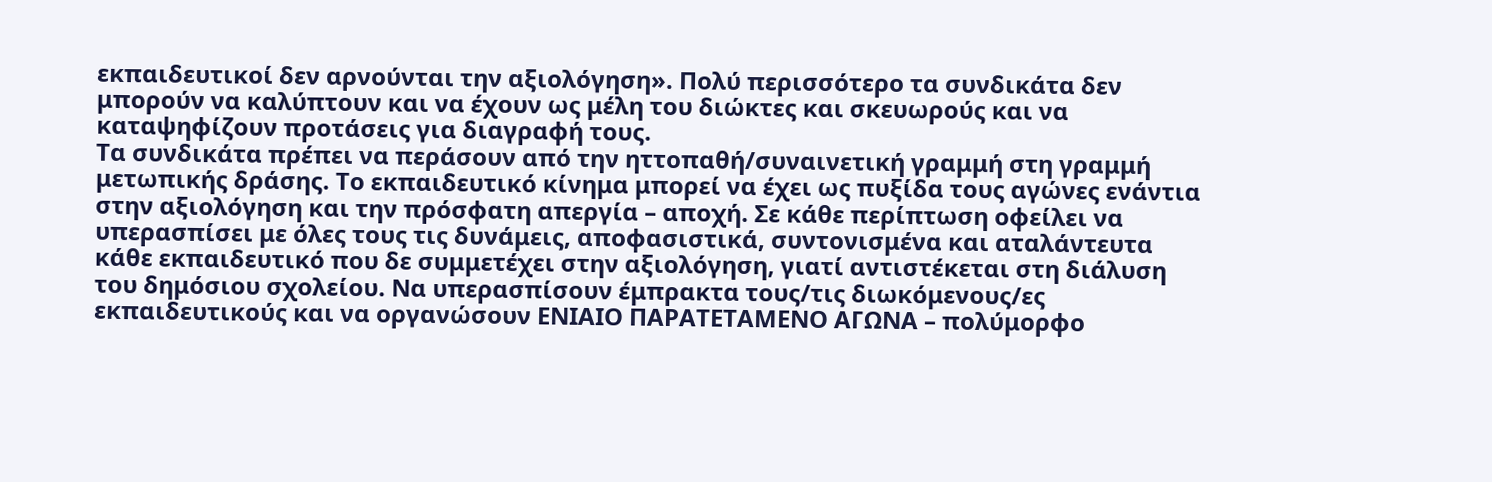εκπαιδευτικοί δεν αρνούνται την αξιολόγηση». Πολύ περισσότερο τα συνδικάτα δεν μπορούν να καλύπτουν και να έχουν ως μέλη του διώκτες και σκευωρούς και να καταψηφίζουν προτάσεις για διαγραφή τους.
Τα συνδικάτα πρέπει να περάσουν από την ηττοπαθή/συναινετική γραμμή στη γραμμή μετωπικής δράσης. Το εκπαιδευτικό κίνημα μπορεί να έχει ως πυξίδα τους αγώνες ενάντια στην αξιολόγηση και την πρόσφατη απεργία – αποχή. Σε κάθε περίπτωση οφείλει να υπερασπίσει με όλες τους τις δυνάμεις, αποφασιστικά, συντονισμένα και αταλάντευτα κάθε εκπαιδευτικό που δε συμμετέχει στην αξιολόγηση, γιατί αντιστέκεται στη διάλυση του δημόσιου σχολείου. Να υπερασπίσουν έμπρακτα τους/τις διωκόμενους/ες εκπαιδευτικούς και να οργανώσουν ΕΝΙΑΙΟ ΠΑΡΑΤΕΤΑΜΕΝΟ ΑΓΩΝΑ – πολύμορφο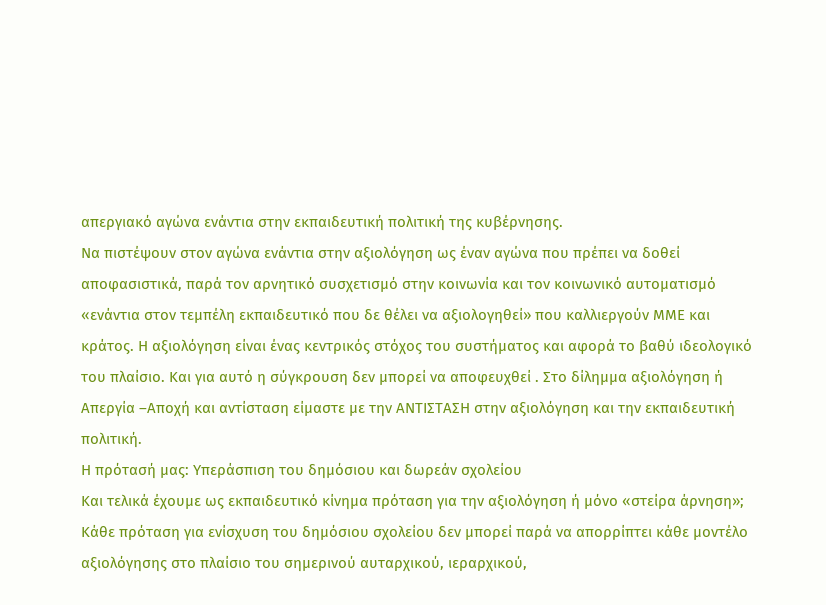απεργιακό αγώνα ενάντια στην εκπαιδευτική πολιτική της κυβέρνησης.
Να πιστέψουν στον αγώνα ενάντια στην αξιολόγηση ως έναν αγώνα που πρέπει να δοθεί αποφασιστικά, παρά τον αρνητικό συσχετισμό στην κοινωνία και τον κοινωνικό αυτοματισμό «ενάντια στον τεμπέλη εκπαιδευτικό που δε θέλει να αξιολογηθεί» που καλλιεργούν ΜΜΕ και κράτος. Η αξιολόγηση είναι ένας κεντρικός στόχος του συστήματος και αφορά το βαθύ ιδεολογικό του πλαίσιο. Και για αυτό η σύγκρουση δεν μπορεί να αποφευχθεί . Στο δίλημμα αξιολόγηση ή Απεργία –Αποχή και αντίσταση είμαστε με την ΑΝΤΙΣΤΑΣΗ στην αξιολόγηση και την εκπαιδευτική πολιτική.
Η πρότασή μας: Υπεράσπιση του δημόσιου και δωρεάν σχολείου
Και τελικά έχουμε ως εκπαιδευτικό κίνημα πρόταση για την αξιολόγηση ή μόνο «στείρα άρνηση»;
Κάθε πρόταση για ενίσχυση του δημόσιου σχολείου δεν μπορεί παρά να απορρίπτει κάθε μοντέλο αξιολόγησης στο πλαίσιο του σημερινού αυταρχικού, ιεραρχικού,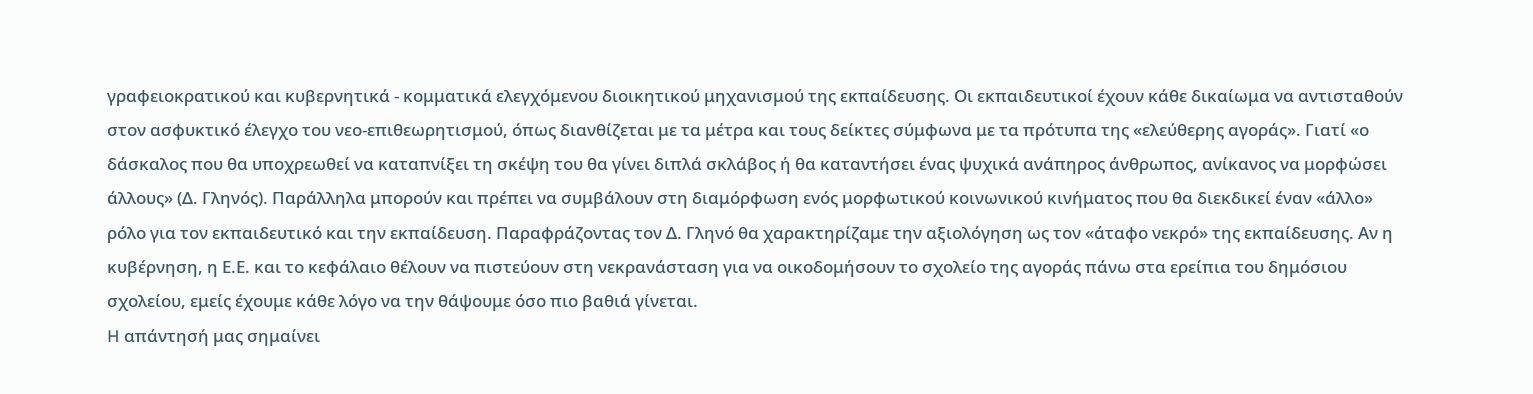γραφειοκρατικού και κυβερνητικά - κομματικά ελεγχόμενου διοικητικού μηχανισμού της εκπαίδευσης. Οι εκπαιδευτικοί έχουν κάθε δικαίωμα να αντισταθούν στον ασφυκτικό έλεγχο του νεο-επιθεωρητισμού, όπως διανθίζεται με τα μέτρα και τους δείκτες σύμφωνα με τα πρότυπα της «ελεύθερης αγοράς». Γιατί «ο δάσκαλος που θα υποχρεωθεί να καταπνίξει τη σκέψη του θα γίνει διπλά σκλάβος ή θα καταντήσει ένας ψυχικά ανάπηρος άνθρωπος, ανίκανος να μορφώσει άλλους» (Δ. Γληνός). Παράλληλα μπορούν και πρέπει να συμβάλουν στη διαμόρφωση ενός μορφωτικού κοινωνικού κινήματος που θα διεκδικεί έναν «άλλο» ρόλο για τον εκπαιδευτικό και την εκπαίδευση. Παραφράζοντας τον Δ. Γληνό θα χαρακτηρίζαμε την αξιολόγηση ως τον «άταφο νεκρό» της εκπαίδευσης. Αν η κυβέρνηση, η Ε.Ε. και το κεφάλαιο θέλουν να πιστεύουν στη νεκρανάσταση για να οικοδομήσουν το σχολείο της αγοράς πάνω στα ερείπια του δημόσιου σχολείου, εμείς έχουμε κάθε λόγο να την θάψουμε όσο πιο βαθιά γίνεται.
H απάντησή μας σημαίνει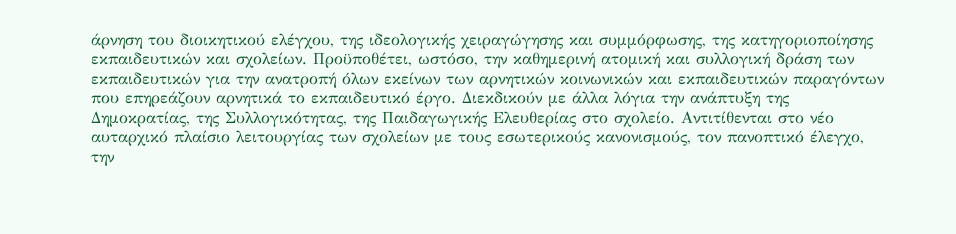άρνηση του διοικητικού ελέγχου, της ιδεολογικής χειραγώγησης και συμμόρφωσης, της κατηγοριοποίησης εκπαιδευτικών και σχολείων. Προϋποθέτει, ωστόσο, την καθημερινή ατομική και συλλογική δράση των εκπαιδευτικών για την ανατροπή όλων εκείνων των αρνητικών κοινωνικών και εκπαιδευτικών παραγόντων που επηρεάζουν αρνητικά το εκπαιδευτικό έργο. Διεκδικούν με άλλα λόγια την ανάπτυξη της Δημοκρατίας, της Συλλογικότητας, της Παιδαγωγικής Ελευθερίας στο σχολείο. Αντιτίθενται στο νέο αυταρχικό πλαίσιο λειτουργίας των σχολείων με τους εσωτερικούς κανονισμούς, τον πανοπτικό έλεγχο, την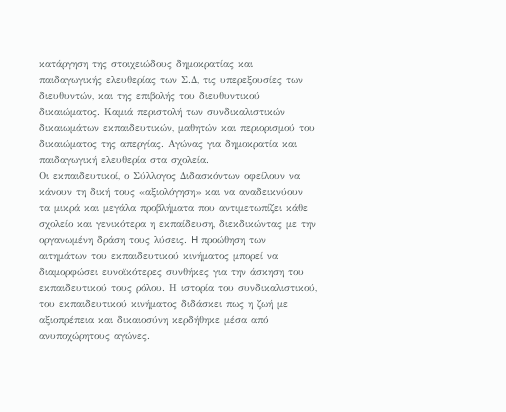κατάργηση της στοιχειώδους δημοκρατίας και παιδαγωγικής ελευθερίας των Σ.Δ, τις υπερεξουσίες των διευθυντών, και της επιβολής του διευθυντικού δικαιώματος. Καμιά περιστολή των συνδικαλιστικών δικαιωμάτων εκπαιδευτικών, μαθητών και περιορισμού του δικαιώματος της απεργίας. Αγώνας για δημοκρατία και παιδαγωγική ελευθερία στα σχολεία.
Οι εκπαιδευτικοί, ο Σύλλογος Διδασκόντων οφείλουν να κάνουν τη δική τους «αξιολόγηση» και να αναδεικνύουν τα μικρά και μεγάλα προβλήματα που αντιμετωπίζει κάθε σχολείο και γενικότερα η εκπαίδευση, διεκδικώντας με την οργανωμένη δράση τους λύσεις. H προώθηση των αιτημάτων του εκπαιδευτικού κινήματος μπορεί να διαμορφώσει ευνοϊκότερες συνθήκες για την άσκηση του εκπαιδευτικού τους ρόλου. Η ιστορία του συνδικαλιστικού, του εκπαιδευτικού κινήματος διδάσκει πως η ζωή με αξιοπρέπεια και δικαιοσύνη κερδήθηκε μέσα από ανυποχώρητους αγώνες.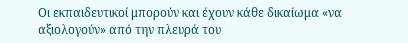Οι εκπαιδευτικοί μπορούν και έχουν κάθε δικαίωμα «να αξιολογούν» από την πλευρά του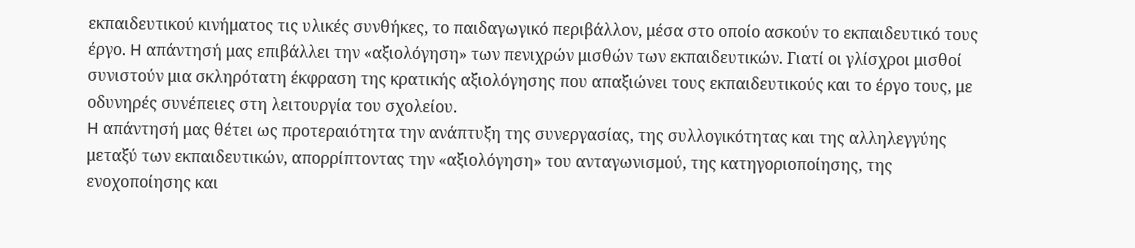εκπαιδευτικού κινήματος τις υλικές συνθήκες, το παιδαγωγικό περιβάλλον, μέσα στο οποίο ασκούν το εκπαιδευτικό τους έργο. H απάντησή μας επιβάλλει την «αξιολόγηση» των πενιχρών μισθών των εκπαιδευτικών. Γιατί οι γλίσχροι μισθοί συνιστούν μια σκληρότατη έκφραση της κρατικής αξιολόγησης που απαξιώνει τους εκπαιδευτικούς και το έργο τους, με οδυνηρές συνέπειες στη λειτουργία του σχολείου.
H απάντησή μας θέτει ως προτεραιότητα την ανάπτυξη της συνεργασίας, της συλλογικότητας και της αλληλεγγύης μεταξύ των εκπαιδευτικών, απορρίπτοντας την «αξιολόγηση» του ανταγωνισμού, της κατηγοριοποίησης, της ενοχοποίησης και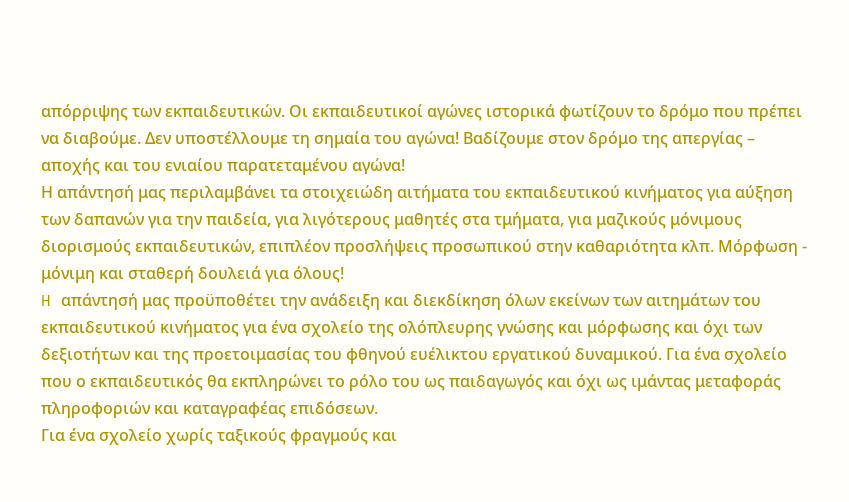απόρριψης των εκπαιδευτικών. Οι εκπαιδευτικοί αγώνες ιστορικά φωτίζουν το δρόμο που πρέπει να διαβούμε. Δεν υποστέλλουμε τη σημαία του αγώνα! Βαδίζουμε στον δρόμο της απεργίας – αποχής και του ενιαίου παρατεταμένου αγώνα!
Η απάντησή μας περιλαμβάνει τα στοιχειώδη αιτήματα του εκπαιδευτικού κινήματος για αύξηση των δαπανών για την παιδεία, για λιγότερους μαθητές στα τμήματα, για μαζικούς μόνιμους διορισμούς εκπαιδευτικών, επιπλέον προσλήψεις προσωπικού στην καθαριότητα κλπ. Μόρφωση - μόνιμη και σταθερή δουλειά για όλους!
H απάντησή μας προϋποθέτει την ανάδειξη και διεκδίκηση όλων εκείνων των αιτημάτων του εκπαιδευτικού κινήματος για ένα σχολείο της ολόπλευρης γνώσης και μόρφωσης και όχι των δεξιοτήτων και της προετοιμασίας του φθηνού ευέλικτου εργατικού δυναμικού. Για ένα σχολείο που ο εκπαιδευτικός θα εκπληρώνει το ρόλο του ως παιδαγωγός και όχι ως ιμάντας μεταφοράς πληροφοριών και καταγραφέας επιδόσεων.
Για ένα σχολείο χωρίς ταξικούς φραγμούς και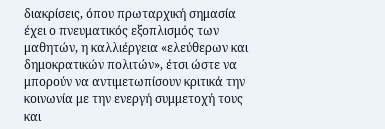διακρίσεις, όπου πρωταρχική σημασία έχει ο πνευματικός εξοπλισμός των μαθητών, η καλλιέργεια «ελεύθερων και δημοκρατικών πολιτών», έτσι ώστε να μπορούν να αντιμετωπίσουν κριτικά την κοινωνία με την ενεργή συμμετοχή τους και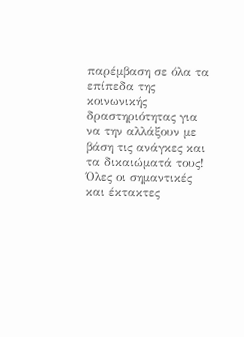παρέμβαση σε όλα τα επίπεδα της κοινωνικής δραστηριότητας για να την αλλάξουν με βάση τις ανάγκες και τα δικαιώματά τους!
Όλες οι σημαντικές και έκτακτες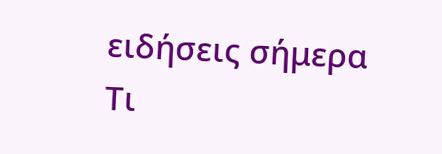ειδήσεις σήμερα
Τι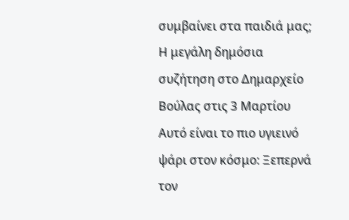συμβαίνει στα παιδιά μας; Η μεγάλη δημόσια συζήτηση στο Δημαρχείο Βούλας στις 3 Μαρτίου
Αυτό είναι το πιο υγιεινό ψάρι στον κόσμο: Ξεπερνά τον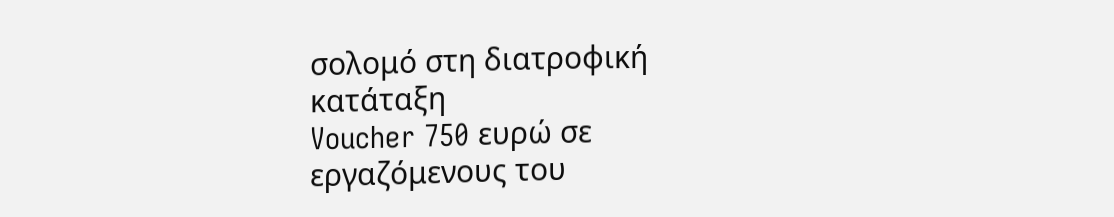σολομό στη διατροφική κατάταξη
Voucher 750 ευρώ σε εργαζόμενους του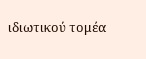ιδιωτικού τομέα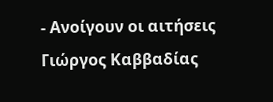- Ανοίγουν οι αιτήσεις
Γιώργος Καββαδίας